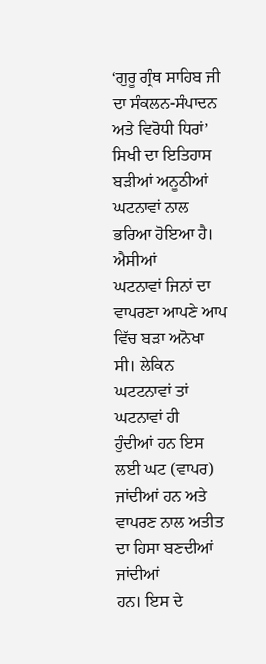‘ਗੁਰੂ ਗ੍ਰੰਥ ਸਾਹਿਬ ਜੀ ਦਾ ਸੰਕਲਨ-ਸੰਪਾਦਨ ਅਤੇ ਵਿਰੋਧੀ ਧਿਰਾਂ’
ਸਿਖੀ ਦਾ ਇਤਿਹਾਸ ਬੜੀਆਂ ਅਨੂਠੀਆਂ ਘਟਨਾਵਾਂ ਨਾਲ ਭਰਿਆ ਹੋਇਆ ਹੈ। ਐਸੀਆਂ
ਘਟਨਾਵਾਂ ਜਿਨਾਂ ਦਾ ਵਾਪਰਣਾ ਆਪਣੇ ਆਪ ਵਿੱਚ ਬੜਾ ਅਨੋਖਾ ਸੀ। ਲੇਕਿਨ ਘਟਟਨਾਵਾਂ ਤਾਂ ਘਟਨਾਵਾਂ ਹੀ
ਹੁੰਦੀਆਂ ਹਨ ਇਸ ਲਈ ਘਟ (ਵਾਪਰ) ਜਾਂਦੀਆਂ ਹਨ ਅਤੇ ਵਾਪਰਣ ਨਾਲ ਅਤੀਤ ਦਾ ਹਿਸਾ ਬਣਦੀਆਂ ਜਾਂਦੀਆਂ
ਹਨ। ਇਸ ਦੇ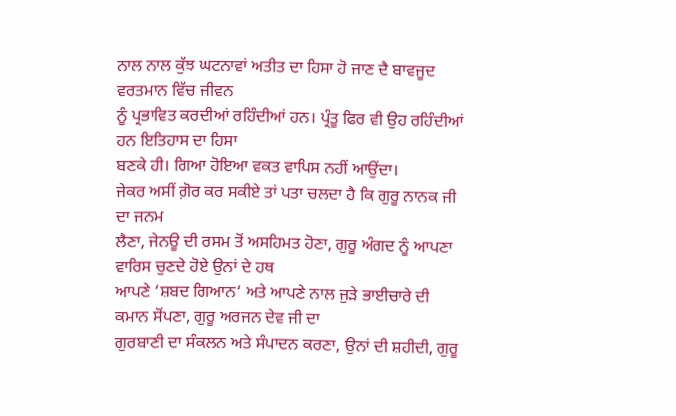ਨਾਲ ਨਾਲ ਕੁੱਝ ਘਟਨਾਵਾਂ ਅਤੀਤ ਦਾ ਹਿਸਾ ਹੋ ਜਾਣ ਦੈ ਬਾਵਜੂਦ ਵਰਤਮਾਨ ਵਿੱਚ ਜੀਵਨ
ਨੂੰ ਪ੍ਰਭਾਵਿਤ ਕਰਦੀਆਂ ਰਹਿੰਦੀਆਂ ਹਨ। ਪ੍ਰੰਤੂ ਫਿਰ ਵੀ ਉਹ ਰਹਿੰਦੀਆਂ ਹਨ ਇਤਿਹਾਸ ਦਾ ਹਿਸਾ
ਬਣਕੇ ਹੀ। ਗਿਆ ਹੋਇਆ ਵਕਤ ਵਾਪਿਸ ਨਹੀਂ ਆਉਂਦਾ।
ਜੇਕਰ ਅਸੀਂ ਗ਼ੋਰ ਕਰ ਸਕੀਏ ਤਾਂ ਪਤਾ ਚਲਦਾ ਹੈ ਕਿ ਗੁਰੂ ਨਾਨਕ ਜੀ ਦਾ ਜਨਮ
ਲੈਣਾ, ਜੇਨਊ ਦੀ ਰਸਮ ਤੋਂ ਅਸਹਿਮਤ ਹੋਣਾ, ਗੁਰੂ ਅੰਗਦ ਨੂੰ ਆਪਣਾ ਵਾਰਿਸ ਚੁਣਦੇ ਹੋਏ ਉਨਾਂ ਦੇ ਹਥ
ਆਪਣੇ ‘ਸ਼ਬਦ ਗਿਆਨ‘ ਅਤੇ ਆਪਣੇ ਨਾਲ ਜੁੜੇ ਭਾਈਚਾਰੇ ਦੀ ਕਮਾਨ ਸੋਂਪਣਾ, ਗੁਰੂ ਅਰਜਨ ਦੇਵ ਜੀ ਦਾ
ਗੁਰਬਾਣੀ ਦਾ ਸੰਕਲਨ ਅਤੇ ਸੰਪਾਦਨ ਕਰਣਾ, ਉਨਾਂ ਦੀ ਸ਼ਹੀਦੀ, ਗੁਰੂ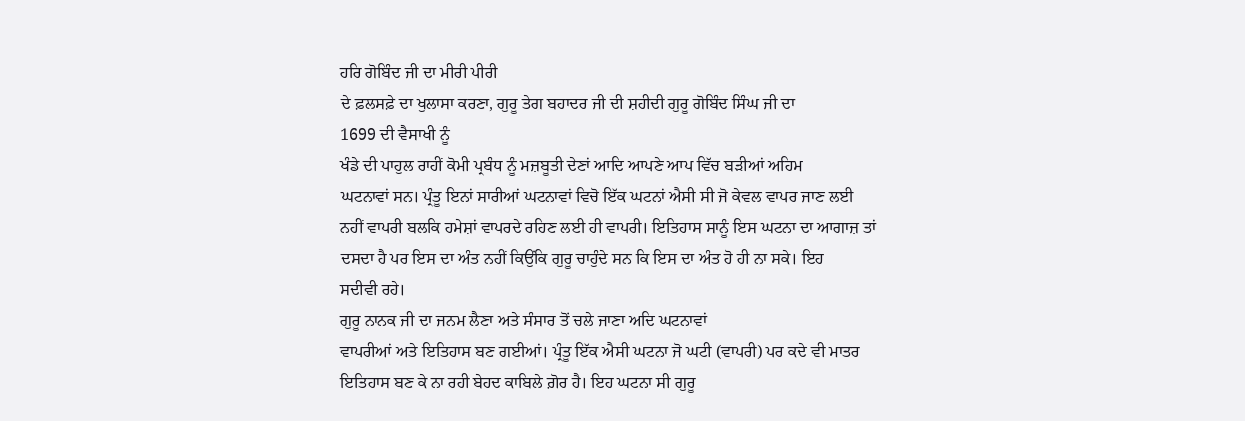ਹਰਿ ਗੋਬਿੰਦ ਜੀ ਦਾ ਮੀਰੀ ਪੀਰੀ
ਦੇ ਫ਼ਲਸਫ਼ੇ ਦਾ ਖੁਲਾਸਾ ਕਰਣਾ, ਗੁਰੂ ਤੇਗ ਬਹਾਦਰ ਜੀ ਦੀ ਸ਼ਹੀਦੀ ਗੁਰੂ ਗੋਬਿੰਦ ਸਿੰਘ ਜੀ ਦਾ
1699 ਦੀ ਵੈਸਾਖੀ ਨੂੰ
ਖੰਡੇ ਦੀ ਪਾਹੁਲ ਰਾਹੀਂ ਕੋਮੀ ਪ੍ਰਬੰਧ ਨੂੰ ਮਜ਼ਬੂਤੀ ਦੇਣਾਂ ਆਦਿ ਆਪਣੇ ਆਪ ਵਿੱਚ ਬੜੀਆਂ ਅਹਿਮ
ਘਟਨਾਵਾਂ ਸਨ। ਪ੍ਰੰਤੂ ਇਨਾਂ ਸਾਰੀਆਂ ਘਟਨਾਵਾਂ ਵਿਚੋ ਇੱਕ ਘਟਨਾਂ ਐਸੀ ਸੀ ਜੋ ਕੇਵਲ ਵਾਪਰ ਜਾਣ ਲਈ
ਨਹੀਂ ਵਾਪਰੀ ਬਲਕਿ ਹਮੇਸ਼ਾਂ ਵਾਪਰਦੇ ਰਹਿਣ ਲਈ ਹੀ ਵਾਪਰੀ। ਇਤਿਹਾਸ ਸਾਨੂੰ ਇਸ ਘਟਨਾ ਦਾ ਆਗਾਜ਼ ਤਾਂ
ਦਸਦਾ ਹੈ ਪਰ ਇਸ ਦਾ ਅੰਤ ਨਹੀਂ ਕਿਉਂਕਿ ਗੁਰੂ ਚਾਹੁੰਦੇ ਸਨ ਕਿ ਇਸ ਦਾ ਅੰਤ ਹੋ ਹੀ ਨਾ ਸਕੇ। ਇਹ
ਸਦੀਵੀ ਰਹੇ।
ਗੁਰੂ ਨਾਨਕ ਜੀ ਦਾ ਜਨਮ ਲੈਣਾ ਅਤੇ ਸੰਸਾਰ ਤੋਂ ਚਲੇ ਜਾਣਾ ਅਦਿ ਘਟਨਾਵਾਂ
ਵਾਪਰੀਆਂ ਅਤੇ ਇਤਿਹਾਸ ਬਣ ਗਈਆਂ। ਪ੍ਰੰਤੂ ਇੱਕ ਐਸੀ ਘਟਨਾ ਜੋ ਘਟੀ (ਵਾਪਰੀ) ਪਰ ਕਦੇ ਵੀ ਮਾਤਰ
ਇਤਿਹਾਸ ਬਣ ਕੇ ਨਾ ਰਹੀ ਬੇਹਦ ਕਾਬਿਲੇ ਗ਼ੋਰ ਹੈ। ਇਹ ਘਟਨਾ ਸੀ ਗੁਰੂ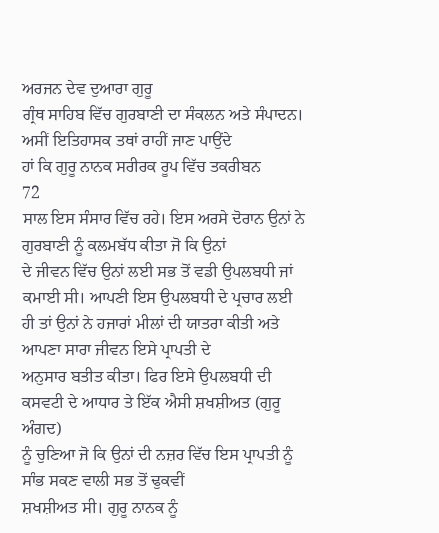ਅਰਜਨ ਦੇਵ ਦੁਆਰਾ ਗੁਰੂ
ਗ੍ਰੰਥ ਸਾਹਿਬ ਵਿੱਚ ਗੁਰਬਾਣੀ ਦਾ ਸੰਕਲਨ ਅਤੇ ਸੰਪਾਦਨ। ਅਸੀਂ ਇਤਿਹਾਸਕ ਤਥਾਂ ਰਾਹੀਂ ਜਾਣ ਪਾਉਂਦੇ
ਹਾਂ ਕਿ ਗੁਰੂ ਨਾਨਕ ਸਰੀਰਕ ਰੂਪ ਵਿੱਚ ਤਕਰੀਬਨ
72
ਸਾਲ ਇਸ ਸੰਸਾਰ ਵਿੱਚ ਰਹੇ। ਇਸ ਅਰਸੇ ਦੋਰਾਨ ਉਨਾਂ ਨੇ ਗੁਰਬਾਣੀ ਨੂੰ ਕਲਮਬੱਧ ਕੀਤਾ ਜੋ ਕਿ ਉਨਾਂ
ਦੇ ਜੀਵਨ ਵਿੱਚ ਉਨਾਂ ਲਈ ਸਭ ਤੋਂ ਵਡੀ ਉਪਲਬਧੀ ਜਾਂ ਕਮਾਈ ਸੀ। ਆਪਣੀ ਇਸ ਉਪਲਬਧੀ ਦੇ ਪ੍ਰਚਾਰ ਲਈ
ਹੀ ਤਾਂ ਉਨਾਂ ਨੇ ਹਜਾਰਾਂ ਮੀਲਾਂ ਦੀ ਯਾਤਰਾ ਕੀਤੀ ਅਤੇ ਆਪਣਾ ਸਾਰਾ ਜੀਵਨ ਇਸੇ ਪ੍ਰਾਪਤੀ ਦੇ
ਅਨੁਸਾਰ ਬਤੀਤ ਕੀਤਾ। ਫਿਰ ਇਸੇ ਉਪਲਬਧੀ ਦੀ ਕਸਵਟੀ ਦੇ ਆਧਾਰ ਤੇ ਇੱਕ ਐਸੀ ਸ਼ਖਸ਼ੀਅਤ (ਗੁਰੂ ਅੰਗਦ)
ਨੂੰ ਚੁਣਿਆ ਜੋ ਕਿ ਉਨਾਂ ਦੀ ਨਜ਼ਰ ਵਿੱਚ ਇਸ ਪ੍ਰਾਪਤੀ ਨੂੰ ਸਾੰਭ ਸਕਣ ਵਾਲੀ ਸਭ ਤੋਂ ਢੁਕਵੀਂ
ਸ਼ਖਸ਼ੀਅਤ ਸੀ। ਗੁਰੂ ਨਾਨਕ ਨੂੰ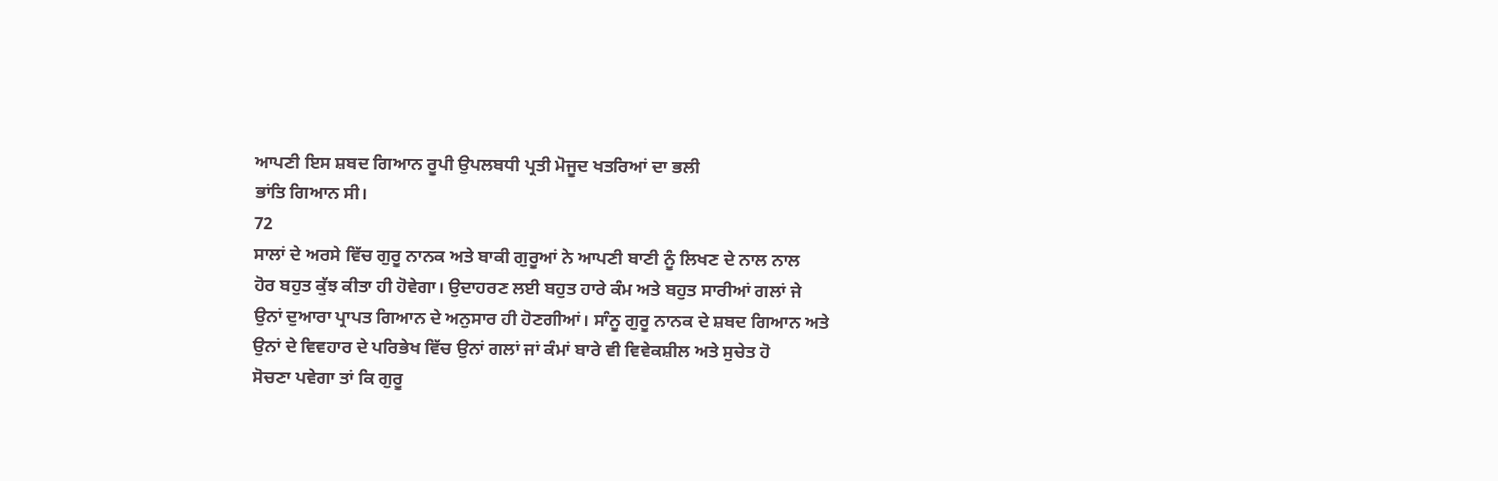ਆਪਣੀ ਇਸ ਸ਼ਬਦ ਗਿਆਨ ਰੂਪੀ ਉਪਲਬਧੀ ਪ੍ਰਤੀ ਮੋਜੂਦ ਖਤਰਿਆਂ ਦਾ ਭਲੀ
ਭਾਂਤਿ ਗਿਆਨ ਸੀ।
72
ਸਾਲਾਂ ਦੇ ਅਰਸੇ ਵਿੱਚ ਗੁਰੂ ਨਾਨਕ ਅਤੇ ਬਾਕੀ ਗੁਰੂਆਂ ਨੇ ਆਪਣੀ ਬਾਣੀ ਨੂੰ ਲਿਖਣ ਦੇ ਨਾਲ ਨਾਲ
ਹੋਰ ਬਹੁਤ ਕੁੱਝ ਕੀਤਾ ਹੀ ਹੋਵੇਗਾ। ਉਦਾਹਰਣ ਲਈ ਬਹੁਤ ਹਾਰੇ ਕੰਮ ਅਤੇ ਬਹੁਤ ਸਾਰੀਆਂ ਗਲਾਂ ਜੇ
ਉਨਾਂ ਦੁਆਰਾ ਪ੍ਰਾਪਤ ਗਿਆਨ ਦੇ ਅਨੁਸਾਰ ਹੀ ਹੋਣਗੀਆਂ। ਸਾੰਨੂ ਗੁਰੂ ਨਾਨਕ ਦੇ ਸ਼ਬਦ ਗਿਆਨ ਅਤੇ
ਉਨਾਂ ਦੇ ਵਿਵਹਾਰ ਦੇ ਪਰਿਭੇਖ ਵਿੱਚ ਉਨਾਂ ਗਲਾਂ ਜਾਂ ਕੰਮਾਂ ਬਾਰੇ ਵੀ ਵਿਵੇਕਸ਼ੀਲ ਅਤੇ ਸੁਚੇਤ ਹੋ
ਸੋਚਣਾ ਪਵੇਗਾ ਤਾਂ ਕਿ ਗੁਰੂ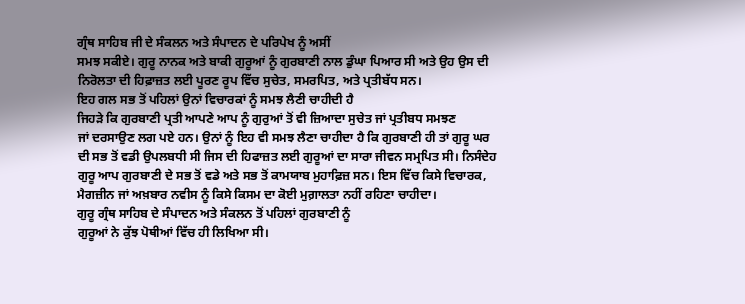ਗ੍ਰੰਥ ਸਾਹਿਬ ਜੀ ਦੇ ਸੰਕਲਨ ਅਤੇ ਸੰਪਾਦਨ ਦੇ ਪਰਿਪੇਖ ਨੂੰ ਅਸੀਂ
ਸਮਝ ਸਕੀਏ। ਗੁਰੂ ਨਾਨਕ ਅਤੇ ਬਾਕੀ ਗੁਰੂਆਂ ਨੂੰ ਗੁਰਬਾਣੀ ਨਾਲ ਡੁੰਘਾ ਪਿਆਰ ਸੀ ਅਤੇ ਉਹ ਉਸ ਦੀ
ਨਿਰੋਲਤਾ ਦੀ ਹਿਫ਼ਾਜ਼ਤ ਲਈ ਪੂਰਣ ਰੂਪ ਵਿੱਚ ਸੁਚੇਤ, ਸਮਰਪਿਤ, ਅਤੇ ਪ੍ਰਤੀਬੱਧ ਸਨ।
ਇਹ ਗਲ ਸਭ ਤੋਂ ਪਹਿਲਾਂ ਉਨਾਂ ਵਿਚਾਰਕਾਂ ਨੂੰ ਸਮਝ ਲੈਣੀ ਚਾਹੀਦੀ ਹੈ
ਜਿਹੜੇ ਕਿ ਗੁਰਬਾਣੀ ਪ੍ਰਤੀ ਆਪਣੇ ਆਪ ਨੂੰ ਗੁਰੁਆਂ ਤੋਂ ਵੀ ਜ਼ਿਆਦਾ ਸੁਚੇਤ ਜਾਂ ਪ੍ਰਤੀਬਧ ਸਮਝਣ
ਜਾਂ ਦਰਸਾਉਣ ਲਗ ਪਏ ਹਨ। ਉਨਾਂ ਨੂੰ ਇਹ ਵੀ ਸਮਝ ਲੈਣਾ ਚਾਹੀਦਾ ਹੈ ਕਿ ਗੁਰਬਾਣੀ ਹੀ ਤਾਂ ਗੁਰੂ ਘਰ
ਦੀ ਸਭ ਤੋਂ ਵਡੀ ਉਪਲਬਧੀ ਸੀ ਜਿਸ ਦੀ ਹਿਫਾਜ਼ਤ ਲਈ ਗੁਰੂਆਂ ਦਾ ਸਾਰਾ ਜੀਵਨ ਸਮ੍ਰਪਿਤ ਸੀ। ਨਿਸੰਦੇਹ
ਗੁਰੂ ਆਪ ਗੁਰਬਾਣੀ ਦੇ ਸਭ ਤੋਂ ਵਡੇ ਅਤੇ ਸਭ ਤੋਂ ਕਾਮਯਾਬ ਮੁਹਾਫ਼ਿਜ਼ ਸਨ। ਇਸ ਵਿੱਚ ਕਿਸੇ ਵਿਚਾਰਕ,
ਮੈਗਜ਼ੀਨ ਜਾਂ ਅਖ਼ਬਾਰ ਨਵੀਸ ਨੂੰ ਕਿਸੇ ਕਿਸਮ ਦਾ ਕੋਈ ਮੁਗ਼ਾਲਤਾ ਨਹੀਂ ਰਹਿਣਾ ਚਾਹੀਦਾ।
ਗੁਰੂ ਗ੍ਰੰਥ ਸਾਹਿਬ ਦੇ ਸੰਪਾਦਨ ਅਤੇ ਸੰਕਲਨ ਤੋਂ ਪਹਿਲਾਂ ਗੁਰਬਾਣੀ ਨੂੰ
ਗੁਰੂਆਂ ਨੇ ਕੁੱਝ ਪੋਥੀਆਂ ਵਿੱਚ ਹੀ ਲਿਖਿਆ ਸੀ।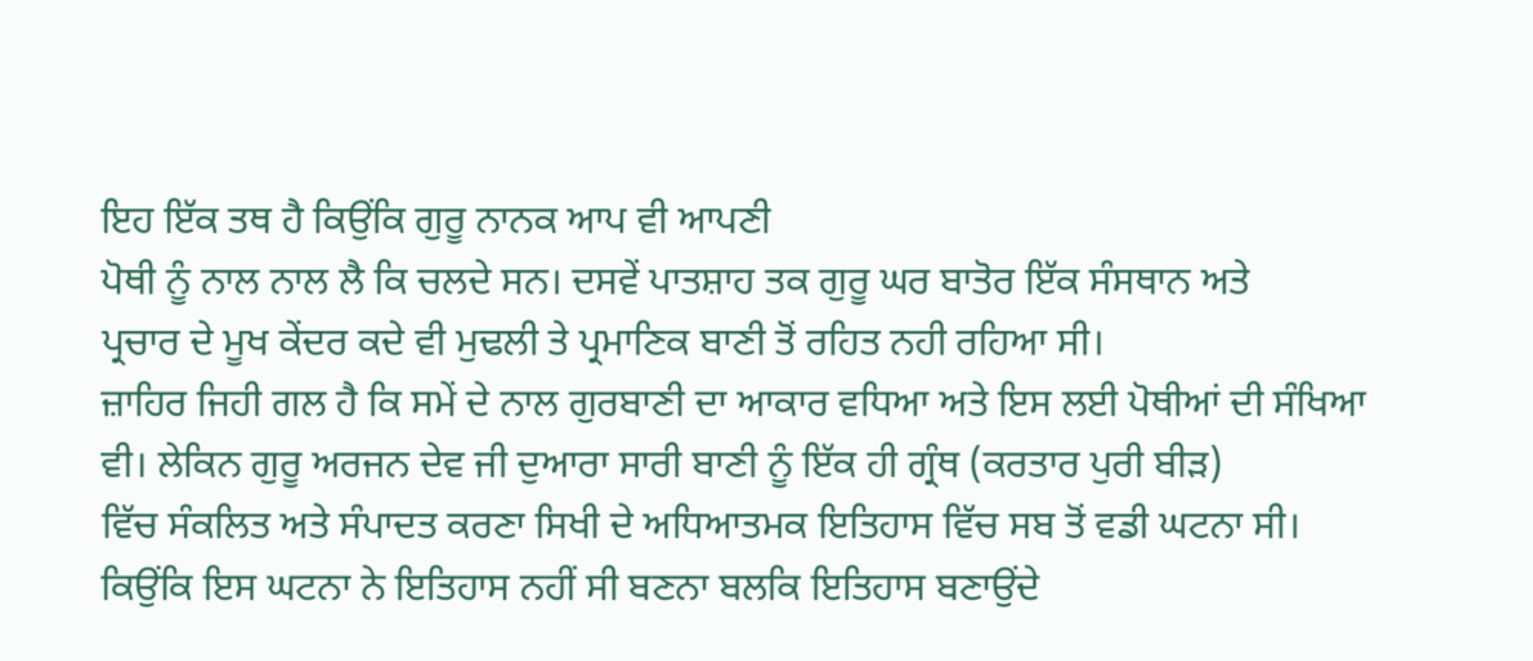ਇਹ ਇੱਕ ਤਥ ਹੈ ਕਿਉਂਕਿ ਗੁਰੂ ਨਾਨਕ ਆਪ ਵੀ ਆਪਣੀ
ਪੋਥੀ ਨੂੰ ਨਾਲ ਨਾਲ ਲੈ ਕਿ ਚਲਦੇ ਸਨ। ਦਸਵੇਂ ਪਾਤਸ਼ਾਹ ਤਕ ਗੁਰੂ ਘਰ ਬਾਤੋਰ ਇੱਕ ਸੰਸਥਾਨ ਅਤੇ
ਪ੍ਰਚਾਰ ਦੇ ਮੂਖ ਕੇਂਦਰ ਕਦੇ ਵੀ ਮੁਢਲੀ ਤੇ ਪ੍ਰਮਾਣਿਕ ਬਾਣੀ ਤੋਂ ਰਹਿਤ ਨਹੀ ਰਹਿਆ ਸੀ।
ਜ਼ਾਹਿਰ ਜਿਹੀ ਗਲ ਹੈ ਕਿ ਸਮੇਂ ਦੇ ਨਾਲ ਗੁਰਬਾਣੀ ਦਾ ਆਕਾਰ ਵਧਿਆ ਅਤੇ ਇਸ ਲਈ ਪੋਥੀਆਂ ਦੀ ਸੰਖਿਆ
ਵੀ। ਲੇਕਿਨ ਗੁਰੂ ਅਰਜਨ ਦੇਵ ਜੀ ਦੁਆਰਾ ਸਾਰੀ ਬਾਣੀ ਨੂੰ ਇੱਕ ਹੀ ਗ੍ਰੰਥ (ਕਰਤਾਰ ਪੁਰੀ ਬੀੜ)
ਵਿੱਚ ਸੰਕਲਿਤ ਅਤੇ ਸੰਪਾਦਤ ਕਰਣਾ ਸਿਖੀ ਦੇ ਅਧਿਆਤਮਕ ਇਤਿਹਾਸ ਵਿੱਚ ਸਬ ਤੋਂ ਵਡੀ ਘਟਨਾ ਸੀ।
ਕਿਉਂਕਿ ਇਸ ਘਟਨਾ ਨੇ ਇਤਿਹਾਸ ਨਹੀਂ ਸੀ ਬਣਨਾ ਬਲਕਿ ਇਤਿਹਾਸ ਬਣਾਉਂਦੇ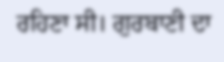ਰਹਿਣਾ ਸੀ। ਗੁਰਬਾਣੀ ਦਾ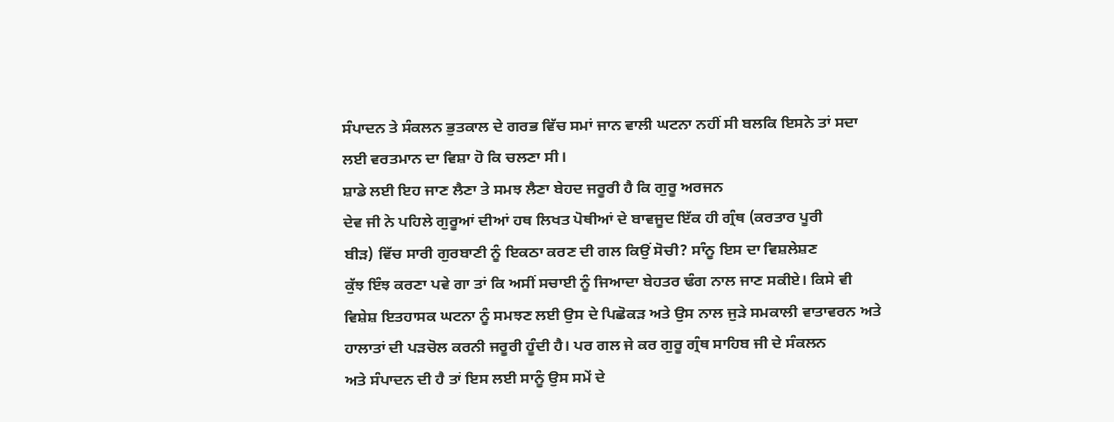ਸੰਪਾਦਨ ਤੇ ਸੰਕਲਨ ਭੁਤਕਾਲ ਦੇ ਗਰਭ ਵਿੱਚ ਸਮਾਂ ਜਾਨ ਵਾਲੀ ਘਟਨਾ ਨਹੀਂ ਸੀ ਬਲਕਿ ਇਸਨੇ ਤਾਂ ਸਦਾ
ਲਈ ਵਰਤਮਾਨ ਦਾ ਵਿਸ਼ਾ ਹੋ ਕਿ ਚਲਣਾ ਸੀ।
ਸ਼ਾਡੇ ਲਈ ਇਹ ਜਾਣ ਲੈਣਾ ਤੇ ਸਮਝ ਲੈਣਾ ਬੇਹਦ ਜਰੂਰੀ ਹੈ ਕਿ ਗੁਰੂ ਅਰਜਨ
ਦੇਵ ਜੀ ਨੇ ਪਹਿਲੇ ਗੁਰੂਆਂ ਦੀਆਂ ਹਥ ਲਿਖਤ ਪੋਥੀਆਂ ਦੇ ਬਾਵਜੂਦ ਇੱਕ ਹੀ ਗ੍ਰੰਥ (ਕਰਤਾਰ ਪੂਰੀ
ਬੀੜ) ਵਿੱਚ ਸਾਰੀ ਗੁਰਬਾਣੀ ਨੂੰ ਇਕਠਾ ਕਰਣ ਦੀ ਗਲ ਕਿਉਂ ਸੋਚੀ? ਸਾੰਨੂ ਇਸ ਦਾ ਵਿਸ਼ਲੇਸ਼ਣ
ਕੁੱਝ ਇੰਝ ਕਰਣਾ ਪਵੇ ਗਾ ਤਾਂ ਕਿ ਅਸੀਂ ਸਚਾਈ ਨੂੰ ਜਿਆਦਾ ਬੇਹਤਰ ਢੰਗ ਨਾਲ ਜਾਣ ਸਕੀਏ। ਕਿਸੇ ਵੀ
ਵਿਸ਼ੇਸ਼ ਇਤਹਾਸਕ ਘਟਨਾ ਨੂੰ ਸਮਝਣ ਲਈ ਉਸ ਦੇ ਪਿਛੋਕੜ ਅਤੇ ਉਸ ਨਾਲ ਜੁੜੇ ਸਮਕਾਲੀ ਵਾਤਾਵਰਨ ਅਤੇ
ਹਾਲਾਤਾਂ ਦੀ ਪੜਚੋਲ ਕਰਨੀ ਜਰੂਰੀ ਹੂੰਦੀ ਹੈ। ਪਰ ਗਲ ਜੇ ਕਰ ਗੁਰੂ ਗ੍ਰੰਥ ਸਾਹਿਬ ਜੀ ਦੇ ਸੰਕਲਨ
ਅਤੇ ਸੰਪਾਦਨ ਦੀ ਹੈ ਤਾਂ ਇਸ ਲਈ ਸਾਨੂੰ ਉਸ ਸਮੇਂ ਦੇ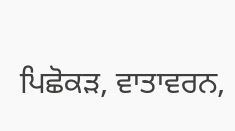ਪਿਛੋਕੜ, ਵਾਤਾਵਰਨ,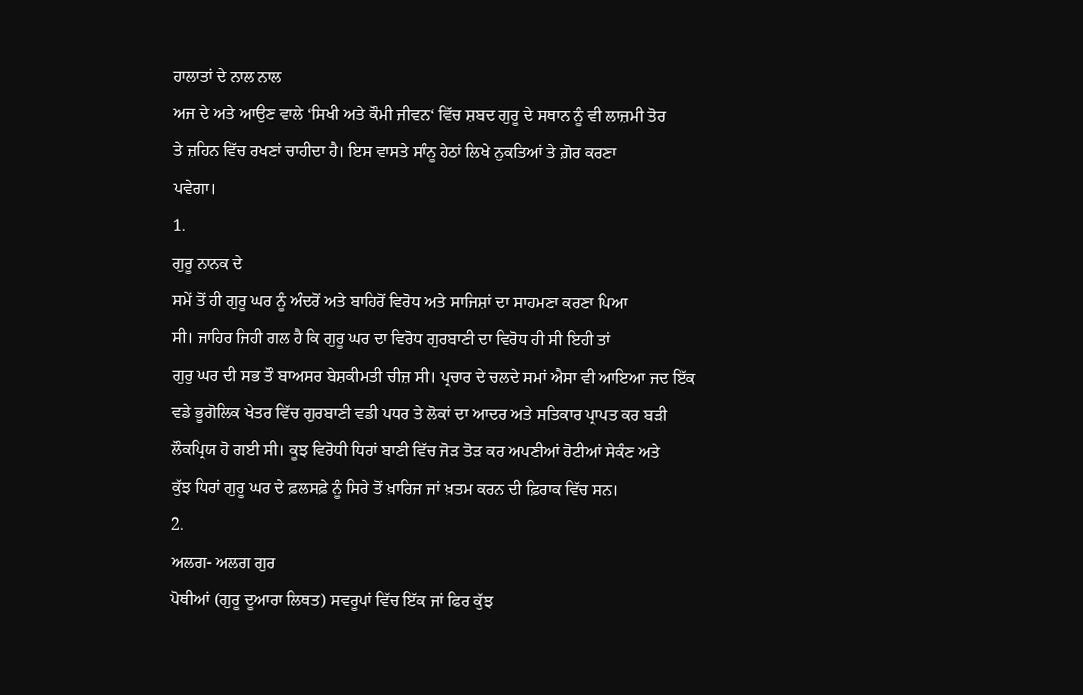ਹਾਲਾਤਾਂ ਦੇ ਨਾਲ ਨਾਲ
ਅਜ ਦੇ ਅਤੇ ਆਉਣ ਵਾਲੇ ‘ਸਿਖੀ ਅਤੇ ਕੌਮੀ ਜੀਵਨ‘ ਵਿੱਚ ਸ਼ਬਦ ਗੁਰੂ ਦੇ ਸਥਾਨ ਨੂੰ ਵੀ ਲਾਜ਼ਮੀ ਤੋਰ
ਤੇ ਜ਼ਹਿਨ ਵਿੱਚ ਰਖਣਾਂ ਚਾਹੀਦਾ ਹੈ। ਇਸ ਵਾਸਤੇ ਸਾੰਨੂ ਹੇਠਾਂ ਲਿਖੇ ਨੁਕਤਿਆਂ ਤੇ ਗ਼ੋਰ ਕਰਣਾ
ਪਵੇਗਾ।
1.
ਗੁਰੂ ਨਾਨਕ ਦੇ
ਸਮੇਂ ਤੋਂ ਹੀ ਗੁਰੂ ਘਰ ਨੂੰ ਅੰਦਰੋਂ ਅਤੇ ਬਾਹਿਰੋਂ ਵਿਰੋਧ ਅਤੇ ਸਾਜਿਸ਼ਾਂ ਦਾ ਸਾਹਮਣਾ ਕਰਣਾ ਪਿਆ
ਸੀ। ਜਾਹਿਰ ਜਿਹੀ ਗਲ ਹੈ ਕਿ ਗੁਰੂ ਘਰ ਦਾ ਵਿਰੋਧ ਗੁਰਬਾਣੀ ਦਾ ਵਿਰੋਧ ਹੀ ਸੀ ਇਹੀ ਤਾਂ
ਗੁਰੁ ਘਰ ਦੀ ਸਭ ਤੌ ਬਾਅਸਰ ਬੇਸ਼ਕੀਮਤੀ ਚੀਜ਼ ਸੀ। ਪ੍ਰਚਾਰ ਦੇ ਚਲਦੇ ਸਮਾਂ ਐਸਾ ਵੀ ਆਇਆ ਜਦ ਇੱਕ
ਵਡੇ ਭੂਗੋਲਿਕ ਖੇਤਰ ਵਿੱਚ ਗੁਰਬਾਣੀ ਵਡੀ ਪਧਰ ਤੇ ਲੋਕਾਂ ਦਾ ਆਦਰ ਅਤੇ ਸਤਿਕਾਰ ਪ੍ਰਾਪਤ ਕਰ ਬੜੀ
ਲੌਕਪ੍ਰਿਯ ਹੋ ਗਈ ਸੀ। ਕੂਝ ਵਿਰੋਧੀ ਧਿਰਾਂ ਬਾਣੀ ਵਿੱਚ ਜੋੜ ਤੋੜ ਕਰ ਅਪਣੀਆਂ ਰੋਟੀਆਂ ਸੇਕੰਣ ਅਤੇ
ਕੁੱਝ ਧਿਰਾਂ ਗੁਰੂ ਘਰ ਦੇ ਫ਼ਲਸਫ਼ੇ ਨੂੰ ਸਿਰੇ ਤੋਂ ਖ਼ਾਰਿਜ ਜਾਂ ਖ਼ਤਮ ਕਰਨ ਦੀ ਫ਼ਿਰਾਕ ਵਿੱਚ ਸਨ।
2.
ਅਲਗ- ਅਲਗ ਗੁਰ
ਪੋਥੀਆਂ (ਗੁਰੂ ਦੂਆਰਾ ਲਿਥਤ) ਸਵਰੂਪਾਂ ਵਿੱਚ ਇੱਕ ਜਾਂ ਫਿਰ ਕੁੱਝ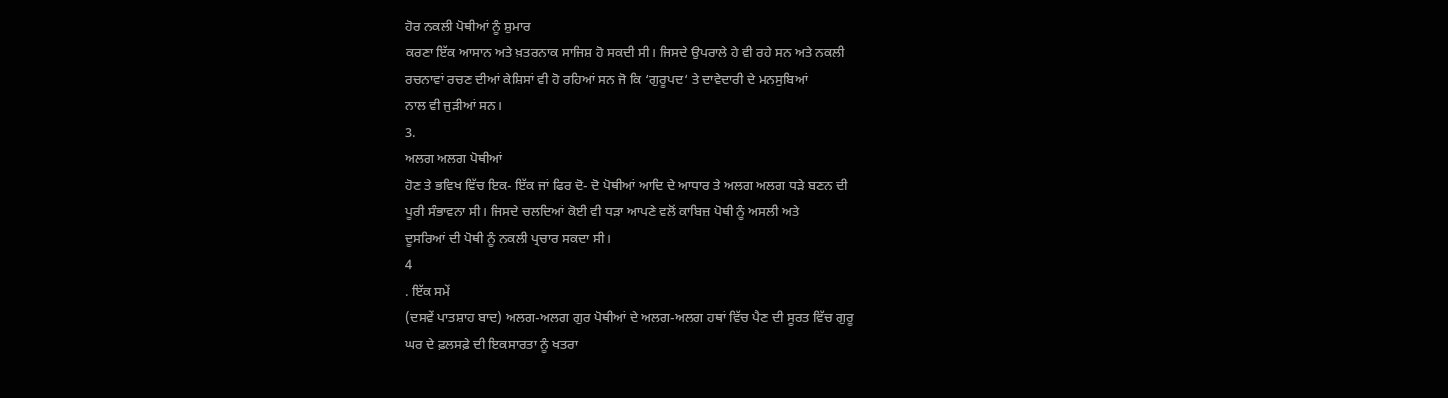ਹੋਰ ਨਕਲੀ ਪੋਥੀਆਂ ਨੂੰ ਸ਼ੁਮਾਰ
ਕਰਣਾ ਇੱਕ ਆਸਾਨ ਅਤੇ ਖ਼ਤਰਨਾਕ ਸਾਜਿਸ਼ ਹੋ ਸਕਦੀ ਸੀ। ਜਿਸਦੇ ਉਪਰਾਲੇ ਹੇ ਵੀ ਰਹੇ ਸਨ ਅਤੇ ਨਕਲੀ
ਰਚਨਾਵਾਂ ਰਚਣ ਦੀਆਂ ਕੇਸ਼ਿਸਾਂ ਵੀ ਹੋ ਰਹਿਆਂ ਸਨ ਜੋ ਕਿ ‘ਗੁਰੂਪਦ‘ ਤੇ ਦਾਵੇਦਾਰੀ ਦੇ ਮਨਸੁਬਿਆਂ
ਨਾਲ ਵੀ ਜੁੜੀਆਂ ਸਨ।
3.
ਅਲਗ ਅਲਗ ਪੋਥੀਆਂ
ਹੋਣ ਤੇ ਭਵਿਖ ਵਿੱਚ ਇਕ- ਇੱਕ ਜਾਂ ਫਿਰ ਦੋ- ਦੋ ਪੋਥੀਆਂ ਆਦਿ ਦੇ ਆਧਾਰ ਤੇ ਅਲਗ ਅਲਗ ਧੜੇ ਬਣਨ ਦੀ
ਪੂਰੀ ਸੰਭਾਵਨਾ ਸੀ। ਜਿਸਦੇ ਚਲਦਿਆਂ ਕੋਈ ਵੀ ਧੜਾ ਆਪਣੇ ਵਲੋਂ ਕਾਬਿਜ਼ ਪੋਥੀ ਨੂੰ ਅਸਲੀ ਅਤੇ
ਦੂਸਰਿਆਂ ਦੀ ਪੋਥੀ ਨੂੰ ਨਕਲੀ ਪ੍ਰਚਾਰ ਸਕਦਾ ਸੀ।
4
. ਇੱਕ ਸਮੇਂ
(ਦਸਵੇਂ ਪਾਤਸ਼ਾਹ ਬਾਦ) ਅਲਗ-ਅਲਗ ਗੁਰ ਪੋਥੀਆਂ ਦੇ ਅਲਗ-ਅਲਗ ਹਥਾਂ ਵਿੱਚ ਪੈਣ ਦੀ ਸੂਰਤ ਵਿੱਚ ਗੁਰੂ
ਘਰ ਦੇ ਫ਼ਲਸਫ਼ੇ ਦੀ ਇਕਸਾਰਤਾ ਨੂੰ ਖਤਰਾ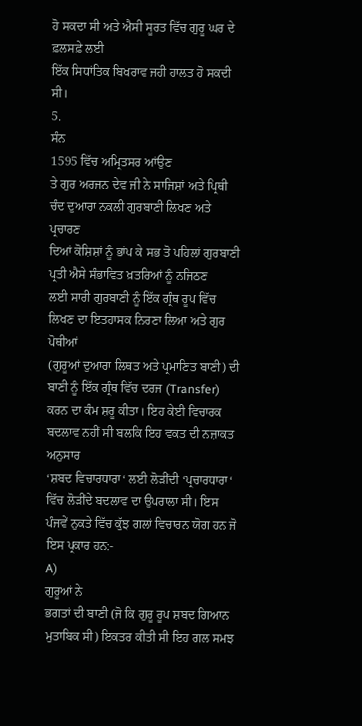ਹੋ ਸਕਦਾ ਸੀ ਅਤੇ ਐਸੀ ਸੂਰਤ ਵਿੱਚ ਗੁਰੂ ਘਰ ਦੇ ਫ਼ਲਸਫ਼ੇ ਲਈ
ਇੱਕ ਸਿਧਾਂਤਿਕ ਬਿਖਰਾਵ ਜਹੀ ਹਾਲਤ ਹੋ ਸਕਦੀ ਸੀ।
5.
ਸੰਨ
1595 ਵਿੱਚ ਅਮ੍ਰਿਤਸਰ ਆਂਉਣ
ਤੇ ਗੁਰ ਅਰਜਨ ਦੇਵ ਜੀ ਨੇ ਸਾਜਿਸ਼ਾਂ ਅਤੇ ਪ੍ਰਿਥੀ ਚੰਦ ਦੁਆਰਾ ਨਕਲੀ ਗੁਰਬਾਣੀ ਲਿਖਣ ਅਤੇ ਪ੍ਰਚਾਰਣ
ਦਿਆਂ ਕੋਸ਼ਿਸ਼ਾਂ ਨੂੰ ਭਾਂਪ ਕੇ ਸਭ ਤੋ ਪਹਿਲਾਂ ਗੁਰਬਾਣੀ ਪ੍ਰਤੀ ਐਸੇ ਸੰਭਾਵਿਤ ਖ਼ਤਰਿਆਂ ਨੂੰ ਨਜਿਠਣ
ਲਈ ਸਾਰੀ ਗੁਰਬਾਣੀ ਨੂੰ ਇੱਕ ਗ੍ਰੰਥ ਰੂਪ ਵਿੱਚ ਲਿਖਣ ਦਾ ਇਤਹਾਸਕ ਨਿਰਣਾ ਲਿਆ ਅਤੇ ਗੁਰ ਪੋਥੀਆਂ
(ਗੁਰੂਆਂ ਦੁਆਰਾ ਲਿਥਤ ਅਤੇ ਪ੍ਰਮਾਣਿਤ ਬਾਣੀ) ਦੀ ਬਾਣੀ ਨੂੰ ਇੱਕ ਗ੍ਰੰਥ ਵਿੱਚ ਦਰਜ (Transfer)
ਕਰਨ ਦਾ ਕੰਮ ਸ਼ਰੂ ਕੀਤਾ। ਇਹ ਕੇਈ ਵਿਚਾਰਕ ਬਦਲਾਵ ਨਹੀਂ ਸੀ ਬਲਕਿ ਇਹ ਵਕਤ ਦੀ ਨਜ਼ਾਕਤ ਅਨੁਸਾਰ
‘ਸ਼ਬਦ ਵਿਚਾਰਧਾਰਾ‘ ਲਈ ਲੋੜੀਂਦੀ ‘ਪ੍ਰਚਾਰਧਾਰਾ‘ ਵਿੱਚ ਲੋੜੀਂਦੇ ਬਦਲਾਵ ਦਾ ਉਪਰਾਲਾ ਸੀ। ਇਸ
ਪੰਜਵੇਂ ਨੁਕਤੇ ਵਿੱਚ ਕੁੱਝ ਗਲਾਂ ਵਿਚਾਰਨ ਯੋਗ ਹਨ ਜੋ ਇਸ ਪ੍ਰਕਾਰ ਹਨ:-
A)
ਗੁਰੂਆਂ ਨੇ
ਭਗਤਾਂ ਦੀ ਬਾਣੀ (ਜੋ ਕਿ ਗੁਰੂ ਰੂਪ ਸ਼ਬਦ ਗਿਆਨ ਮੁਤਾਬਿਕ ਸੀ) ਇਕਤਰ ਕੀਤੀ ਸੀ ਇਹ ਗਲ ਸਮਝ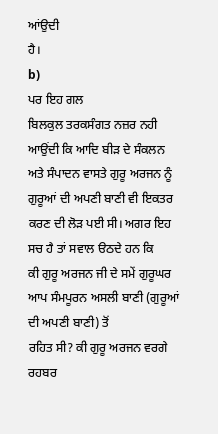ਆਂਉਦੀ
ਹੈ।
b)
ਪਰ ਇਹ ਗਲ
ਬਿਲਕੁਲ ਤਰਕਸੰਗਤ ਨਜ਼ਰ ਨਹੀ ਆਉਂਦੀ ਕਿ ਆਦਿ ਬੀੜ ਦੇ ਸੰਕਲਨ ਅਤੇ ਸੰਪਾਦਨ ਵਾਸਤੇ ਗੁਰੂ ਅਰਜਨ ਨੂੰ
ਗੁਰੂਆਂ ਦੀ ਅਪਣੀ ਬਾਣੀ ਵੀ ਇਕਤਰ ਕਰਣ ਦੀ ਲੋੜ ਪਈ ਸੀ। ਅਗਰ ਇਹ ਸਚ ਹੈ ਤਾਂ ਸਵਾਲ ੳਠਦੇ ਹਨ ਕਿ
ਕੀ ਗੁਰੂ ਅਰਜਨ ਜੀ ਦੇ ਸਮੇਂ ਗੁਰੂਘਰ ਆਪ ਸੰਮਪੂਰਨ ਅਸਲੀ ਬਾਣੀ (ਗੁਰੂਆਂ ਦੀ ਅਪਣੀ ਬਾਣੀ) ਤੋਂ
ਰਹਿਤ ਸੀ? ਕੀ ਗੁਰੂ ਅਰਜਨ ਵਰਗੇ ਰਹਬਰ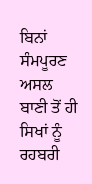ਬਿਨਾਂ ਸੰਮਪੂਰਣ ਅਸਲ ਬਾਣੀ ਤੋਂ ਹੀ ਸਿਖਾਂ ਨੂੰ ਰਹਬਰੀ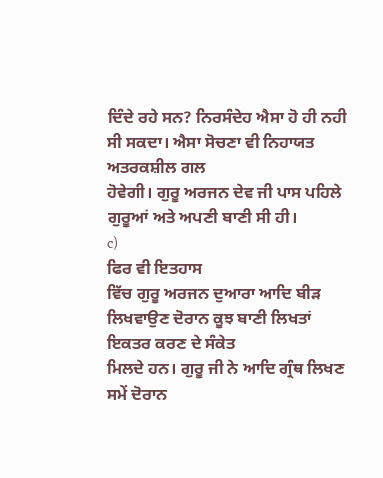ਦਿੰਦੇ ਰਹੇ ਸਨ? ਨਿਰਸੰਦੇਹ ਐਸਾ ਹੋ ਹੀ ਨਹੀ ਸੀ ਸਕਦਾ। ਐਸਾ ਸੋਚਣਾ ਵੀ ਨਿਹਾਯਤ ਅਤਰਕਸ਼ੀਲ ਗਲ
ਹੋਵੇਗੀ। ਗੁਰੂ ਅਰਜਨ ਦੇਵ ਜੀ ਪਾਸ ਪਹਿਲੇ ਗੁਰੂਆਂ ਅਤੇ ਅਪਣੀ ਬਾਣੀ ਸੀ ਹੀ।
c)
ਫਿਰ ਵੀ ਇਤਹਾਸ
ਵਿੱਚ ਗੁਰੂ ਅਰਜਨ ਦੁਆਰਾ ਆਦਿ ਬੀੜ ਲਿਖਵਾਉਣ ਦੋਰਾਨ ਕੂਝ ਬਾਣੀ ਲਿਖਤਾਂ ਇਕਤਰ ਕਰਣ ਦੇ ਸੰਕੇਤ
ਮਿਲਦੇ ਹਨ। ਗੁਰੂ ਜੀ ਨੇ ਆਦਿ ਗ੍ਰੰਥ ਲਿਖਣ ਸਮੇਂ ਦੋਰਾਨ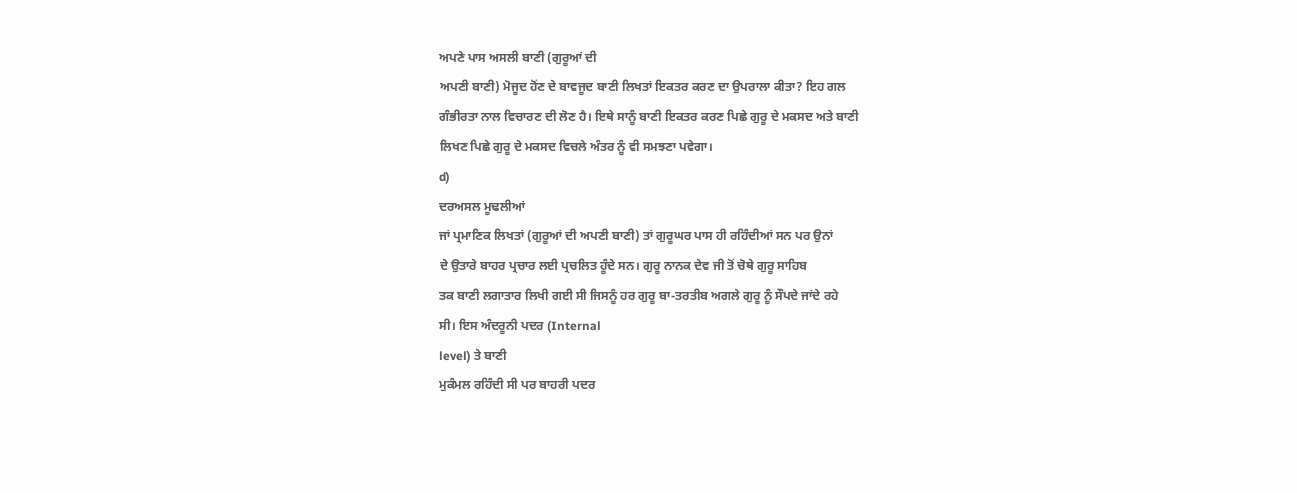ਅਪਣੇ ਪਾਸ ਅਸਲੀ ਬਾਣੀ (ਗੁਰੂਆਂ ਦੀ
ਅਪਣੀ ਬਾਣੀ) ਮੋਜੂਦ ਹੋਂਣ ਦੇ ਬਾਵਜੂਦ ਬਾਣੀ ਲਿਖਤਾਂ ਇਕਤਰ ਕਰਣ ਦਾ ਉਪਰਾਲਾ ਕੀਤਾ? ਇਹ ਗਲ
ਗੰਭੀਰਤਾ ਨਾਲ ਵਿਚਾਰਣ ਦੀ ਲੋਣ ਹੈ। ਇਥੇ ਸਾਨੂੰ ਬਾਣੀ ਇਕਤਰ ਕਰਣ ਪਿਛੇ ਗੁਰੂ ਦੇ ਮਕਸਦ ਅਤੇ ਬਾਣੀ
ਲਿਖਣ ਪਿਛੇ ਗੁਰੂ ਦੇ ਮਕਸਦ ਵਿਚਲੇ ਅੰਤਰ ਨੂੰ ਵੀ ਸਮਝਣਾ ਪਵੇਗਾ।
d)
ਦਰਅਸਲ ਮੂਢਲੀਆਂ
ਜਾਂ ਪ੍ਰਮਾਣਿਕ ਲਿਖਤਾਂ (ਗੁਰੂਆਂ ਦੀ ਅਪਣੀ ਬਾਣੀ) ਤਾਂ ਗੁਰੂਘਰ ਪਾਸ ਹੀ ਰਹਿੰਦੀਆਂ ਸਨ ਪਰ ਉਨਾਂ
ਦੇ ਉਤਾਰੇ ਬਾਹਰ ਪ੍ਰਚਾਰ ਲਈ ਪ੍ਰਚਲਿਤ ਹੂੰਦੇ ਸਨ। ਗੁਰੂ ਨਾਨਕ ਦੇਵ ਜੀ ਤੋਂ ਚੋਥੇ ਗੁਰੂ ਸਾਹਿਬ
ਤਕ ਬਾਣੀ ਲਗਾਤਾਰ ਲਿਖੀ ਗਈ ਸੀ ਜਿਸਨੂੰ ਹਰ ਗੁਰੂ ਬਾ-ਤਰਤੀਬ ਅਗਲੇ ਗੁਰੂ ਨੂੰ ਸੌਪਦੇ ਜਾਂਦੇ ਰਹੇ
ਸੀ। ਇਸ ਅੰਦਰੂਨੀ ਪਦਰ (Internal
level) ਤੇ ਬਾਣੀ
ਮੁਕੰਮਲ ਰਹਿੰਦੀ ਸੀ ਪਰ ਬਾਹਰੀ ਪਦਰ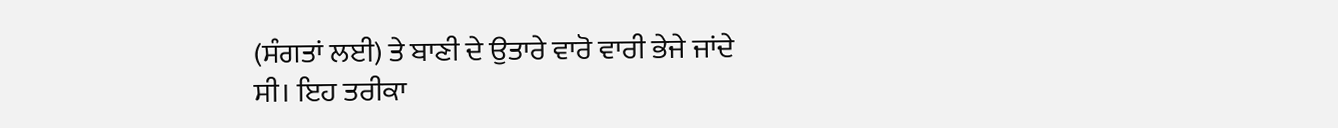(ਸੰਗਤਾਂ ਲਈ) ਤੇ ਬਾਣੀ ਦੇ ਉਤਾਰੇ ਵਾਰੋ ਵਾਰੀ ਭੇਜੇ ਜਾਂਦੇ
ਸੀ। ਇਹ ਤਰੀਕਾ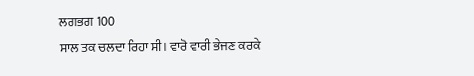ਲਗਭਗ 100
ਸਾਲ ਤਕ ਚਲਦਾ ਰਿਹਾ ਸੀ। ਵਾਰੋ ਵਾਰੀ ਭੇਜਣ ਕਰਕੇ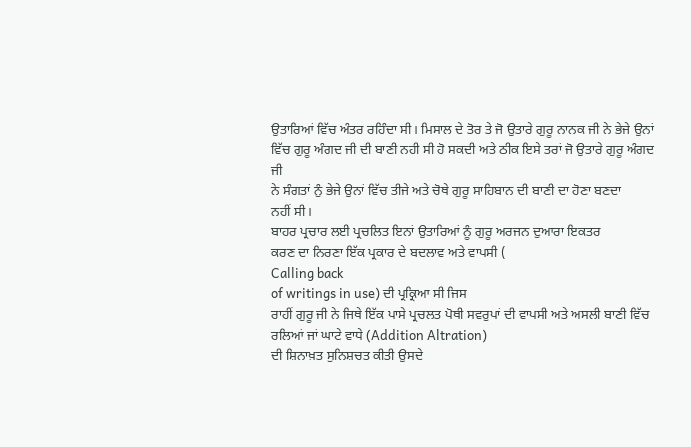ਉਤਾਰਿਆਂ ਵਿੱਚ ਅੰਤਰ ਰਹਿੰਦਾ ਸੀ। ਮਿਸਾਲ ਦੇ ਤੋਰ ਤੇ ਜੋ ਉਤਾਰੇ ਗੁਰੂ ਨਾਨਕ ਜੀ ਨੇ ਭੇਜੇ ਉਨਾਂ
ਵਿੱਚ ਗੁਰੂ ਅੰਗਦ ਜੀ ਦੀ ਬਾਣੀ ਨਹੀ ਸੀ ਹੋ ਸਕਦੀ ਅਤੇ ਠੀਕ ਇਸੇ ਤਰਾਂ ਜੋ ਉਤਾਰੇ ਗੁਰੂ ਅੰਗਦ ਜੀ
ਨੇ ਸੰਗਤਾਂ ਨੁੰ ਭੇਜੇ ਉਨਾਂ ਵਿੱਚ ਤੀਜੇ ਅਤੇ ਚੋਥੇ ਗੁਰੂ ਸਾਹਿਬਾਨ ਦੀ ਬਾਣੀ ਦਾ ਹੋਣਾ ਬਣਦਾ
ਨਹੀਂ ਸੀ।
ਬਾਹਰ ਪ੍ਰਚਾਰ ਲਈ ਪ੍ਰਚਲਿਤ ਇਨਾਂ ਉਤਾਰਿਆਂ ਨੂੰ ਗੁਰੂ ਅਰਜਨ ਦੁਆਰਾ ਇਕਤਰ
ਕਰਣ ਦਾ ਨਿਰਣਾ ਇੱਕ ਪ੍ਰਕਾਰ ਦੇ ਬਦਲਾਵ ਅਤੇ ਵਾਪਸੀ (
Calling back
of writings in use) ਦੀ ਪ੍ਰਕ੍ਰਿਆ ਸੀ ਜਿਸ
ਰਾਹੀਂ ਗੁਰੂ ਜੀ ਨੇ ਜਿਥੇ ਇੱਕ ਪਾਸੇ ਪ੍ਰਚਲਤ ਪੋਥੀ ਸਵਰੁਪਾਂ ਦੀ ਵਾਪਸੀ ਅਤੇ ਅਸਲੀ ਬਾਣੀ ਵਿੱਚ
ਰਲਿਆਂ ਜਾਂ ਘਾਟੇ ਵਾਧੇ (Addition Altration)
ਦੀ ਸ਼ਿਨਾਖ਼ਤ ਸੁਨਿਸ਼ਚਤ ਕੀਤੀ ਉਸਦੇ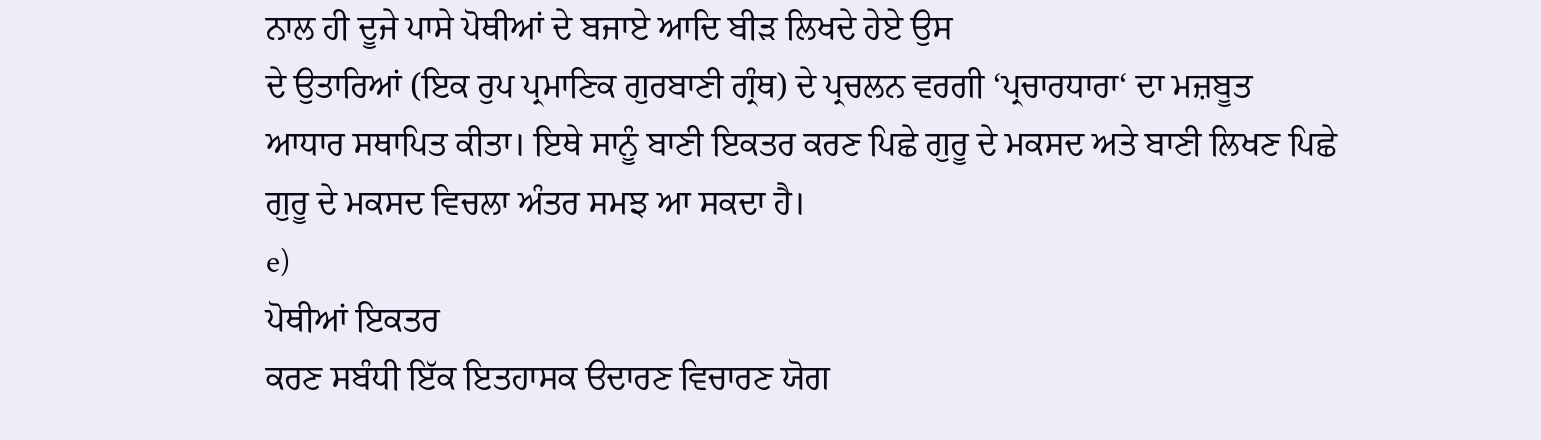ਨਾਲ ਹੀ ਦੂਜੇ ਪਾਸੇ ਪੋਥੀਆਂ ਦੇ ਬਜਾਏ ਆਦਿ ਬੀੜ ਲਿਖਦੇ ਹੇਏ ਉਸ
ਦੇ ਉਤਾਰਿਆਂ (ਇਕ ਰੁਪ ਪ੍ਰਮਾਣਿਕ ਗੁਰਬਾਣੀ ਗ੍ਰੰਥ) ਦੇ ਪ੍ਰਚਲਨ ਵਰਗੀ ‘ਪ੍ਰਚਾਰਧਾਰਾ‘ ਦਾ ਮਜ਼ਬੂਤ
ਆਧਾਰ ਸਥਾਪਿਤ ਕੀਤਾ। ਇਥੇ ਸਾਨੂੰ ਬਾਣੀ ਇਕਤਰ ਕਰਣ ਪਿਛੇ ਗੁਰੂ ਦੇ ਮਕਸਦ ਅਤੇ ਬਾਣੀ ਲਿਖਣ ਪਿਛੇ
ਗੁਰੂ ਦੇ ਮਕਸਦ ਵਿਚਲਾ ਅੰਤਰ ਸਮਝ ਆ ਸਕਦਾ ਹੈ।
e)
ਪੋਥੀਆਂ ਇਕਤਰ
ਕਰਣ ਸਬੰਧੀ ਇੱਕ ਇਤਹਾਸਕ ੳਦਾਰਣ ਵਿਚਾਰਣ ਯੋਗ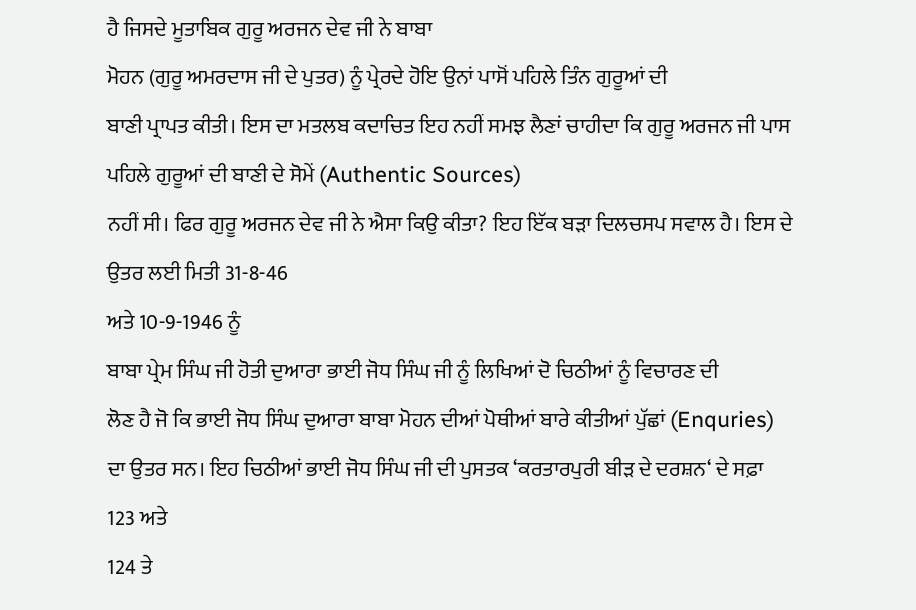ਹੈ ਜਿਸਦੇ ਮੂਤਾਬਿਕ ਗੁਰੂ ਅਰਜਨ ਦੇਵ ਜੀ ਨੇ ਬਾਬਾ
ਮੋਹਨ (ਗੁਰੂ ਅਮਰਦਾਸ ਜੀ ਦੇ ਪੁਤਰ) ਨੂੰ ਪ੍ਰੇਰਦੇ ਹੋਇ ਉਨਾਂ ਪਾਸੋਂ ਪਹਿਲੇ ਤਿੰਨ ਗੁਰੂਆਂ ਦੀ
ਬਾਣੀ ਪ੍ਰਾਪਤ ਕੀਤੀ। ਇਸ ਦਾ ਮਤਲਬ ਕਦਾਚਿਤ ਇਹ ਨਹੀਂ ਸਮਝ ਲੈਣਾਂ ਚਾਹੀਦਾ ਕਿ ਗੁਰੂ ਅਰਜਨ ਜੀ ਪਾਸ
ਪਹਿਲੇ ਗੁਰੂਆਂ ਦੀ ਬਾਣੀ ਦੇ ਸੋਮੇਂ (Authentic Sources)
ਨਹੀਂ ਸੀ। ਫਿਰ ਗੁਰੂ ਅਰਜਨ ਦੇਵ ਜੀ ਨੇ ਐਸਾ ਕਿਉ ਕੀਤਾ? ਇਹ ਇੱਕ ਬੜਾ ਦਿਲਚਸਪ ਸਵਾਲ ਹੈ। ਇਸ ਦੇ
ਉਤਰ ਲਈ ਮਿਤੀ 31-8-46
ਅਤੇ 10-9-1946 ਨੂੰ
ਬਾਬਾ ਪ੍ਰੇਮ ਸਿੰਘ ਜੀ ਹੋਤੀ ਦੁਆਰਾ ਭਾਈ ਜੋਧ ਸਿੰਘ ਜੀ ਨੂੰ ਲਿਖਿਆਂ ਦੋ ਚਿਠੀਆਂ ਨੂੰ ਵਿਚਾਰਣ ਦੀ
ਲੋਣ ਹੈ ਜੋ ਕਿ ਭਾਈ ਜੋਧ ਸਿੰਘ ਦੁਆਰਾ ਬਾਬਾ ਮੋਹਨ ਦੀਆਂ ਪੋਥੀਆਂ ਬਾਰੇ ਕੀਤੀਆਂ ਪੁੱਛਾਂ (Enquries)
ਦਾ ਉਤਰ ਸਨ। ਇਹ ਚਿਠੀਆਂ ਭਾਈ ਜੋਧ ਸਿੰਘ ਜੀ ਦੀ ਪੁਸਤਕ ‘ਕਰਤਾਰਪੁਰੀ ਬੀੜ ਦੇ ਦਰਸ਼ਨ‘ ਦੇ ਸਫ਼ਾ
123 ਅਤੇ
124 ਤੇ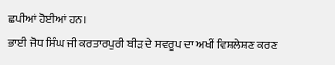ਛਪੀਆਂ ਹੋਈਆਂ ਹਨ।
ਭਾਈ ਜੋਧ ਸਿੰਘ ਜੀ ਕਰਤਾਰਪੁਰੀ ਬੀੜ ਦੇ ਸਵਰੂਪ ਦਾ ਅਖੀਂ ਵਿਸ਼ਲੇਸ਼ਣ ਕਰਣ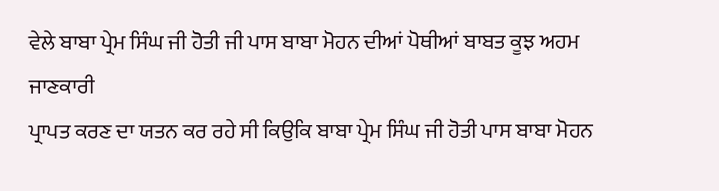ਵੇਲੇ ਬਾਬਾ ਪ੍ਰੇਮ ਸਿੰਘ ਜੀ ਹੋਤੀ ਜੀ ਪਾਸ ਬਾਬਾ ਮੋਹਨ ਦੀਆਂ ਪੋਥੀਆਂ ਬਾਬਤ ਕੂਝ ਅਹਮ ਜਾਣਕਾਰੀ
ਪ੍ਰਾਪਤ ਕਰਣ ਦਾ ਯਤਨ ਕਰ ਰਹੇ ਸੀ ਕਿਉਕਿ ਬਾਬਾ ਪ੍ਰੇਮ ਸਿੰਘ ਜੀ ਹੋਤੀ ਪਾਸ ਬਾਬਾ ਮੋਹਨ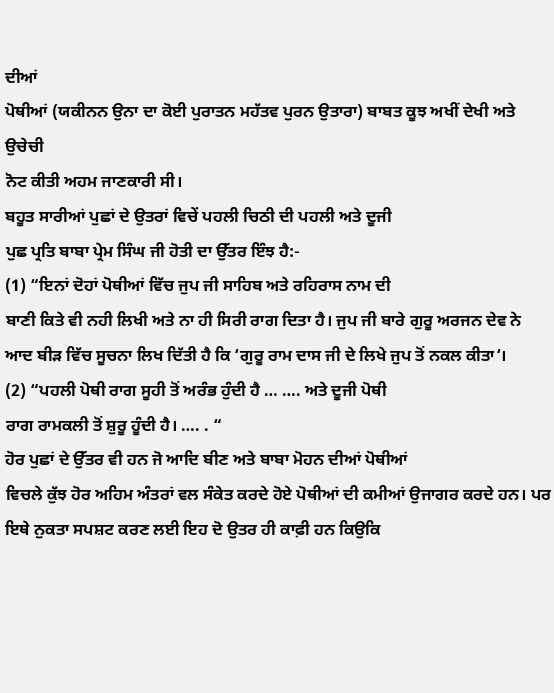ਦੀਆਂ
ਪੋਥੀਆਂ (ਯਕੀਨਨ ਉਨਾ ਦਾ ਕੋਈ ਪੁਰਾਤਨ ਮਹੱਤਵ ਪੁਰਨ ਉਤਾਰਾ) ਬਾਬਤ ਕੂਝ ਅਖੀਂ ਦੇਖੀ ਅਤੇ ਉਚੇਚੀ
ਨੋਟ ਕੀਤੀ ਅਹਮ ਜਾਣਕਾਰੀ ਸੀ।
ਬਹੂਤ ਸਾਰੀਆਂ ਪੁਛਾਂ ਦੇ ਉਤਰਾਂ ਵਿਚੇਂ ਪਹਲੀ ਚਿਠੀ ਦੀ ਪਹਲੀ ਅਤੇ ਦੂਜੀ
ਪੁਛ ਪ੍ਰਤਿ ਬਾਬਾ ਪ੍ਰੇਮ ਸਿੰਘ ਜੀ ਹੋਤੀ ਦਾ ਉੱਤਰ ਇੰਝ ਹੈ:-
(1) “ਇਨਾਂ ਦੋਹਾਂ ਪੋਥੀਆਂ ਵਿੱਚ ਜੁਪ ਜੀ ਸਾਹਿਬ ਅਤੇ ਰਹਿਰਾਸ ਨਾਮ ਦੀ
ਬਾਣੀ ਕਿਤੇ ਵੀ ਨਹੀ ਲਿਖੀ ਅਤੇ ਨਾ ਹੀ ਸਿਰੀ ਰਾਗ ਦਿਤਾ ਹੈ। ਜੁਪ ਜੀ ਬਾਰੇ ਗੁਰੂ ਅਰਜਨ ਦੇਵ ਨੇ
ਆਦ ਬੀੜ ਵਿੱਚ ਸੂਚਨਾ ਲਿਖ ਦਿੱਤੀ ਹੈ ਕਿ ‘ਗੁਰੂ ਰਾਮ ਦਾਸ ਜੀ ਦੇ ਲਿਖੇ ਜੁਪ ਤੋਂ ਨਕਲ ਕੀਤਾ‘।
(2) “ਪਹਲੀ ਪੋਥੀ ਰਾਗ ਸੂਹੀ ਤੋਂ ਅਰੰਭ ਹੁੰਦੀ ਹੈ … …. ਅਤੇ ਦੂਜੀ ਪੋਥੀ
ਰਾਗ ਰਾਮਕਲੀ ਤੋਂ ਸ਼ੁਰੂ ਹੂੰਦੀ ਹੈ। …. . “
ਹੋਰ ਪੁਛਾਂ ਦੇ ਉੱਤਰ ਵੀ ਹਨ ਜੋ ਆਦਿ ਬੀਣ ਅਤੇ ਬਾਬਾ ਮੋਹਨ ਦੀਆਂ ਪੋਥੀਆਂ
ਵਿਚਲੇ ਕੁੱਝ ਹੋਰ ਅਹਿਮ ਅੰਤਰਾਂ ਵਲ ਸੰਕੇਤ ਕਰਦੇ ਹੋਏ ਪੋਥੀਆਂ ਦੀ ਕਮੀਆਂ ਉਜਾਗਰ ਕਰਦੇ ਹਨ। ਪਰ
ਇਥੇ ਨੁਕਤਾ ਸਪਸ਼ਟ ਕਰਣ ਲਈ ਇਹ ਦੋ ਉਤਰ ਹੀ ਕਾਫ਼ੀ ਹਨ ਕਿਉਕਿ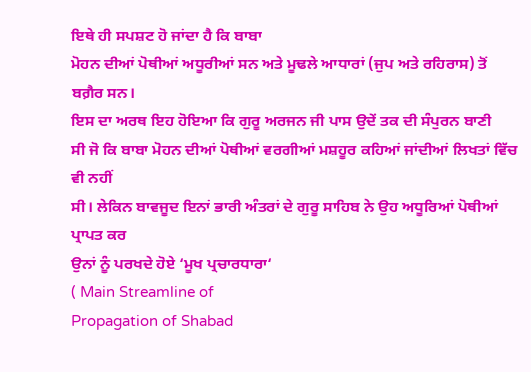ਇਥੇ ਹੀ ਸਪਸ਼ਟ ਹੋ ਜਾਂਦਾ ਹੈ ਕਿ ਬਾਬਾ
ਮੋਹਨ ਦੀਆਂ ਪੋਥੀਆਂ ਅਧੂਰੀਆਂ ਸਨ ਅਤੇ ਮੂਢਲੇ ਆਧਾਰਾਂ (ਜੁਪ ਅਤੇ ਰਹਿਰਾਸ) ਤੋਂ ਬਗ਼ੈਰ ਸਨ।
ਇਸ ਦਾ ਅਰਥ ਇਹ ਹੋਇਆ ਕਿ ਗੁਰੂ ਅਰਜਨ ਜੀ ਪਾਸ ਉਦੇਂ ਤਕ ਦੀ ਸੰਪੁਰਨ ਬਾਣੀ
ਸੀ ਜੋ ਕਿ ਬਾਬਾ ਮੋਹਨ ਦੀਆਂ ਪੋਥੀਆਂ ਵਰਗੀਆਂ ਮਸ਼ਹੂਰ ਕਹਿਆਂ ਜਾਂਦੀਆਂ ਲਿਖਤਾਂ ਵਿੱਚ ਵੀ ਨਹੀਂ
ਸੀ। ਲੇਕਿਨ ਬਾਵਜੂਦ ਇਨਾਂ ਭਾਰੀ ਅੰਤਰਾਂ ਦੇ ਗੁਰੂ ਸਾਹਿਬ ਨੇ ਉਹ ਅਧੂਰਿਆਂ ਪੋਥੀਆਂ ਪ੍ਰਾਪਤ ਕਰ
ਉਨਾਂ ਨੂੰ ਪਰਖਦੇ ਹੋਏ ‘ਮੂਖ ਪ੍ਰਚਾਰਧਾਰਾ‘
( Main Streamline of
Propagation of Shabad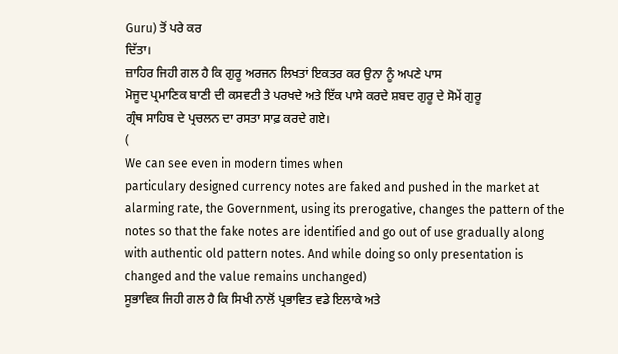Guru) ਤੋਂ ਪਰੇ ਕਰ
ਦਿੱਤਾ।
ਜ਼ਾਹਿਰ ਜਿਹੀ ਗਲ ਹੈ ਕਿ ਗੁਰੂ ਅਰਜਨ ਲਿਖਤਾਂ ਇਕਤਰ ਕਰ ਉਨਾ ਨੂੰ ਅਪਣੇ ਪਾਸ
ਮੋਜੂਦ ਪ੍ਰਮਾਣਿਕ ਬਾਣੀ ਦੀ ਕਸਵਟੀ ਤੇ ਪਰਖਦੇ ਅਤੇ ਇੱਕ ਪਾਸੇ ਕਰਦੇ ਸ਼ਬਦ ਗੁਰੂ ਦੇ ਸੋਮੇਂ ਗੁਰੂ
ਗ੍ਰੰਥ ਸਾਹਿਬ ਦੇ ਪ੍ਰਚਲਨ ਦਾ ਰਸਤਾ ਸਾਫ਼ ਕਰਦੇ ਗਏ।
(
We can see even in modern times when
particulary designed currency notes are faked and pushed in the market at
alarming rate, the Government, using its prerogative, changes the pattern of the
notes so that the fake notes are identified and go out of use gradually along
with authentic old pattern notes. And while doing so only presentation is
changed and the value remains unchanged)
ਸੂਭਾਵਿਕ ਜਿਹੀ ਗਲ ਹੈ ਕਿ ਸਿਖੀ ਨਾਲੋਂ ਪ੍ਰਭਾਵਿਤ ਵਡੇ ਇਲਾਕੇ ਅਤੇ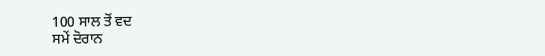100 ਸਾਲ ਤੋਂ ਵਦ
ਸਮੇਂ ਦੋਰਾਨ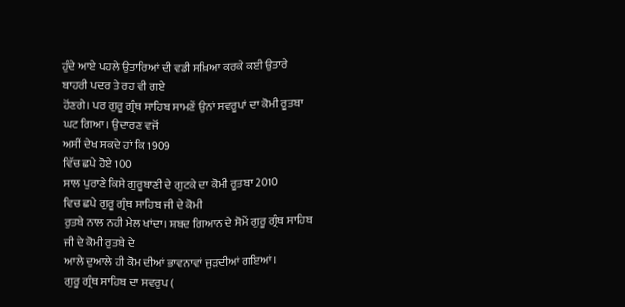ਹੁੰਦੇ ਆਏ ਪਹਲੇ ਉਤਾਰਿਆਂ ਦੀ ਵਡੀ ਸਖ਼ਿਆ ਕਰਕੇ ਕਈ ਉਤਾਰੇ ਬਾਹਰੀ ਪਦਰ ਤੇ ਰਹ ਵੀ ਗਏ
ਹੋਂਣਗੇ। ਪਰ ਗੁਰੂ ਗ੍ਰੰਥ ਸਾਹਿਬ ਸਾਮਣੇਂ ਉਨਾਂ ਸਵਰੂਪਾਂ ਦਾ ਕੋਮੀ ਰੂਤਬਾ ਘਟ ਗਿਆ। ਉਦਾਰਣ ਵਜੋਂ
ਅਸੀਂ ਦੇਖ ਸਕਦੇ ਹਾਂ ਕਿ 1909
ਵਿੱਚ ਛਪੇ ਹੋਏ 100
ਸਾਲ ਪੁਰਾਣੇ ਕਿਸੇ ਗੁਰੂਬਾਣੀ ਦੇ ਗੁਟਕੇ ਦਾ ਕੋਮੀ ਰੂਤਬਾ 2010
ਵਿਚ ਛਪੇ ਗੁਰੂ ਗ੍ਰੰਥ ਸਾਹਿਬ ਜੀ ਦੇ ਕੋਮੀ
ਰੁਤਬੇ ਨਾਲ ਨਹੀ ਮੇਲ ਖਾਂਦਾ। ਸ਼ਬਦ ਗਿਆਨ ਦੇ ਸੋਮੇਂ ਗੁਰੂ ਗ੍ਰੰਥ ਸਾਹਿਬ ਜੀ ਦੇ ਕੋਮੀ ਰੁਤਬੇ ਦੇ
ਆਲੇ ਦੁਆਲੇ ਹੀ ਕੋਮ ਦੀਆਂ ਭਾਵਨਾਵਾਂ ਜੁੜਦੀਆਂ ਗਇਆਂ।
ਗੁਰੂ ਗ੍ਰੰਥ ਸਾਹਿਬ ਦਾ ਸਵਰੁਪ (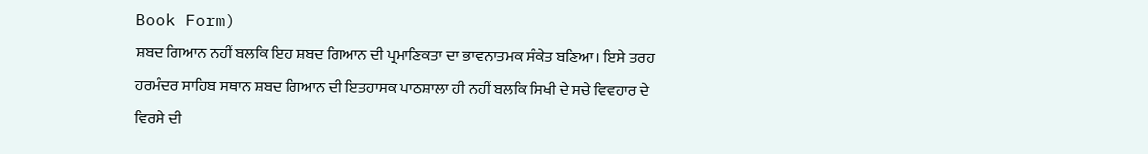Book Form)
ਸ਼ਬਦ ਗਿਆਨ ਨਹੀਂ ਬਲਕਿ ਇਹ ਸ਼ਬਦ ਗਿਆਨ ਦੀ ਪ੍ਰਮਾਣਿਕਤਾ ਦਾ ਭਾਵਨਾਤਮਕ ਸੰਕੇਤ ਬਣਿਆ। ਇਸੇ ਤਰਹ
ਹਰਮੰਦਰ ਸਾਹਿਬ ਸਥਾਨ ਸ਼ਬਦ ਗਿਆਨ ਦੀ ਇਤਹਾਸਕ ਪਾਠਸ਼ਾਲਾ ਹੀ ਨਹੀਂ ਬਲਕਿ ਸਿਖੀ ਦੇ ਸਚੇ ਵਿਵਹਾਰ ਦੇ
ਵਿਰਸੇ ਦੀ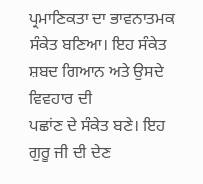ਪ੍ਰਮਾਣਿਕਤਾ ਦਾ ਭਾਵਨਾਤਮਕ ਸੰਕੇਤ ਬਣਿਆ। ਇਹ ਸੰਕੇਤ ਸ਼ਬਦ ਗਿਆਨ ਅਤੇ ਉਸਦੇ ਵਿਵਹਾਰ ਦੀ
ਪਛਾਂਣ ਦੇ ਸੰਕੇਤ ਬਣੇ। ਇਹ ਗੁਰੂ ਜੀ ਦੀ ਦੇਣ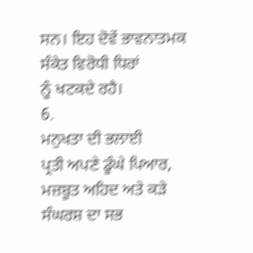ਸਨ। ਇਹ ਦੋਵੇਂ ਭਾਵਨਾਤਮਕ ਸੰਕੇਤ ਵਿਰੋਧੀ ਧਿਰਾਂ
ਨੂੰ ਖਟਕਦੇ ਰਹੈ।
6.
ਮਨੁਖਤਾ ਦੀ ਭਲਾਈ
ਪ੍ਰਤੀ ਅਪਣੇ ਡੂੰਘੇ ਪਿਆਰ, ਮਜ਼ਬੂਤ ਅਹਿਦ ਅਤੇ ਕੜੇ ਸੰਘਰਸ਼ ਦਾ ਸਭ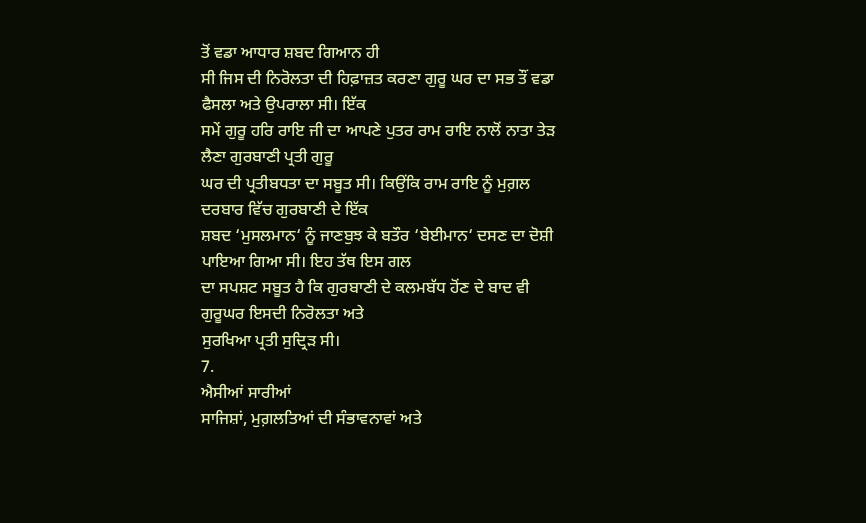ਤੋਂ ਵਡਾ ਆਧਾਰ ਸ਼ਬਦ ਗਿਆਨ ਹੀ
ਸੀ ਜਿਸ ਦੀ ਨਿਰੋਲਤਾ ਦੀ ਹਿਫ਼ਾਜ਼ਤ ਕਰਣਾ ਗੁਰੂ ਘਰ ਦਾ ਸਭ ਤੌਂ ਵਡਾ ਫੈਸਲਾ ਅਤੇ ਉਪਰਾਲਾ ਸੀ। ਇੱਕ
ਸਮੇਂ ਗੁਰੂ ਹਰਿ ਰਾਇ ਜੀ ਦਾ ਆਪਣੇ ਪੁਤਰ ਰਾਮ ਰਾਇ ਨਾਲੋਂ ਨਾਤਾ ਤੇੜ ਲੈਣਾ ਗੁਰਬਾਣੀ ਪ੍ਰਤੀ ਗੁਰੂ
ਘਰ ਦੀ ਪ੍ਰਤੀਬਧਤਾ ਦਾ ਸਬੂਤ ਸੀ। ਕਿਉਂਕਿ ਰਾਮ ਰਾਇ ਨੂੰ ਮੁਗ਼ਲ ਦਰਬਾਰ ਵਿੱਚ ਗੁਰਬਾਣੀ ਦੇ ਇੱਕ
ਸ਼ਬਦ ‘ਮੁਸਲਮਾਨ‘ ਨੂੰ ਜਾਣਬੁਝ ਕੇ ਬਤੌਰ ‘ਬੇਈਮਾਨ‘ ਦਸਣ ਦਾ ਦੋਸ਼ੀ ਪਾਇਆ ਗਿਆ ਸੀ। ਇਹ ਤੱਥ ਇਸ ਗਲ
ਦਾ ਸਪਸ਼ਟ ਸਬੂਤ ਹੈ ਕਿ ਗੁਰਬਾਣੀ ਦੇ ਕਲਮਬੱਧ ਹੋਂਣ ਦੇ ਬਾਦ ਵੀ ਗੁਰੂਘਰ ਇਸਦੀ ਨਿਰੋਲਤਾ ਅਤੇ
ਸੁਰਖਿਆ ਪ੍ਰਤੀ ਸੁਦ੍ਰਿੜ ਸੀ।
7.
ਐਸੀਆਂ ਸਾਰੀਆਂ
ਸਾਜਿਸ਼ਾਂ, ਮੁਗ਼ਲਤਿਆਂ ਦੀ ਸੰਭਾਵਨਾਵਾਂ ਅਤੇ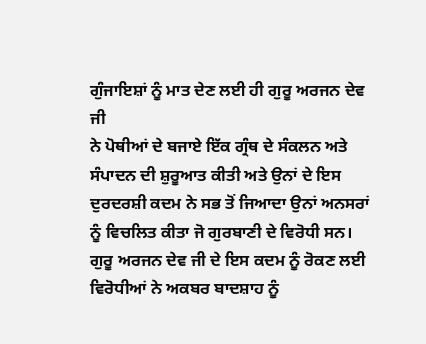ਗੁੰਜਾਇਸ਼ਾਂ ਨੂੰ ਮਾਤ ਦੇਣ ਲਈ ਹੀ ਗੁਰੂ ਅਰਜਨ ਦੇਵ ਜੀ
ਨੇ ਪੋਥੀਆਂ ਦੇ ਬਜਾਏ ਇੱਕ ਗ੍ਰੰਥ ਦੇ ਸੰਕਲਨ ਅਤੇ ਸੰਪਾਦਨ ਦੀ ਸ਼ੁਰੂਆਤ ਕੀਤੀ ਅਤੇ ਉਨਾਂ ਦੇ ਇਸ
ਦੁਰਦਰਸ਼ੀ ਕਦਮ ਨੇ ਸਭ ਤੋਂ ਜਿਆਦਾ ਉਨਾਂ ਅਨਸਰਾਂ ਨੂੰ ਵਿਚਲਿਤ ਕੀਤਾ ਜੋ ਗੁਰਬਾਣੀ ਦੇ ਵਿਰੋਧੀ ਸਨ।
ਗੁਰੂ ਅਰਜਨ ਦੇਵ ਜੀ ਦੇ ਇਸ ਕਦਮ ਨੂੰ ਰੋਕਣ ਲਈ ਵਿਰੋਧੀਆਂ ਨੇ ਅਕਬਰ ਬਾਦਸ਼ਾਹ ਨੂੰ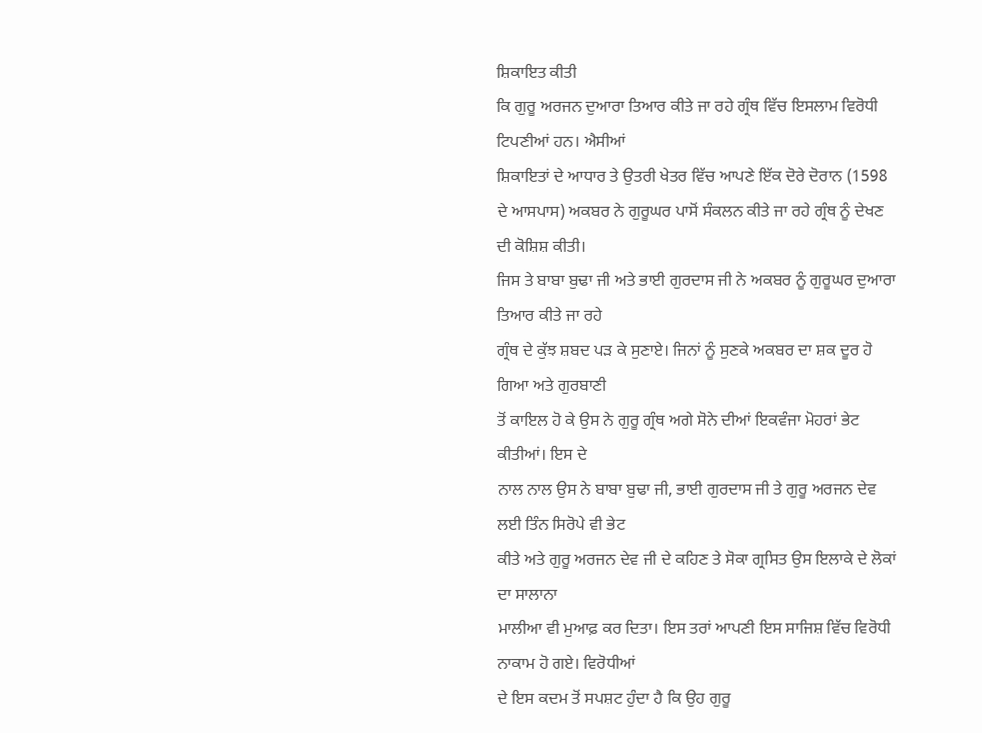ਸ਼ਿਕਾਇਤ ਕੀਤੀ
ਕਿ ਗੁਰੂ ਅਰਜਨ ਦੁਆਰਾ ਤਿਆਰ ਕੀਤੇ ਜਾ ਰਹੇ ਗ੍ਰੰਥ ਵਿੱਚ ਇਸਲਾਮ ਵਿਰੋਧੀ ਟਿਪਣੀਆਂ ਹਨ। ਐਸੀਆਂ
ਸ਼ਿਕਾਇਤਾਂ ਦੇ ਆਧਾਰ ਤੇ ਉਤਰੀ ਖੇਤਰ ਵਿੱਚ ਆਪਣੇ ਇੱਕ ਦੋਰੇ ਦੋਰਾਨ (1598
ਦੇ ਆਸਪਾਸ) ਅਕਬਰ ਨੇ ਗੁਰੂਘਰ ਪਾਸੋਂ ਸੰਕਲਨ ਕੀਤੇ ਜਾ ਰਹੇ ਗ੍ਰੰਥ ਨੂੰ ਦੇਖਣ ਦੀ ਕੋਸ਼ਿਸ਼ ਕੀਤੀ।
ਜਿਸ ਤੇ ਬਾਬਾ ਬੁਢਾ ਜੀ ਅਤੇ ਭਾਈ ਗੁਰਦਾਸ ਜੀ ਨੇ ਅਕਬਰ ਨੂੰ ਗੁਰੂਘਰ ਦੁਆਰਾ ਤਿਆਰ ਕੀਤੇ ਜਾ ਰਹੇ
ਗ੍ਰੰਥ ਦੇ ਕੁੱਝ ਸ਼ਬਦ ਪੜ ਕੇ ਸੁਣਾਏ। ਜਿਨਾਂ ਨੂੰ ਸੁਣਕੇ ਅਕਬਰ ਦਾ ਸ਼ਕ ਦੂਰ ਹੋ ਗਿਆ ਅਤੇ ਗੁਰਬਾਣੀ
ਤੋਂ ਕਾਇਲ ਹੋ ਕੇ ਉਸ ਨੇ ਗੁਰੂ ਗ੍ਰੰਥ ਅਗੇ ਸੋਨੇ ਦੀਆਂ ਇਕਵੰਜਾ ਮੋਹਰਾਂ ਭੇਟ ਕੀਤੀਆਂ। ਇਸ ਦੇ
ਨਾਲ ਨਾਲ ਉਸ ਨੇ ਬਾਬਾ ਬੁਢਾ ਜੀ, ਭਾਈ ਗੁਰਦਾਸ ਜੀ ਤੇ ਗੁਰੂ ਅਰਜਨ ਦੇਵ ਲਈ ਤਿੰਨ ਸਿਰੋਪੇ ਵੀ ਭੇਟ
ਕੀਤੇ ਅਤੇ ਗੁਰੂ ਅਰਜਨ ਦੇਵ ਜੀ ਦੇ ਕਹਿਣ ਤੇ ਸੋਕਾ ਗ੍ਰਸਿਤ ਉਸ ਇਲਾਕੇ ਦੇ ਲੋਕਾਂ ਦਾ ਸਾਲਾਨਾ
ਮਾਲੀਆ ਵੀ ਮੁਆਫ਼ ਕਰ ਦਿਤਾ। ਇਸ ਤਰਾਂ ਆਪਣੀ ਇਸ ਸਾਜਿਸ਼ ਵਿੱਚ ਵਿਰੋਧੀ ਨਾਕਾਮ ਹੋ ਗਏ। ਵਿਰੋਧੀਆਂ
ਦੇ ਇਸ ਕਦਮ ਤੋਂ ਸਪਸ਼ਟ ਹੁੰਦਾ ਹੈ ਕਿ ਉਹ ਗੁਰੂ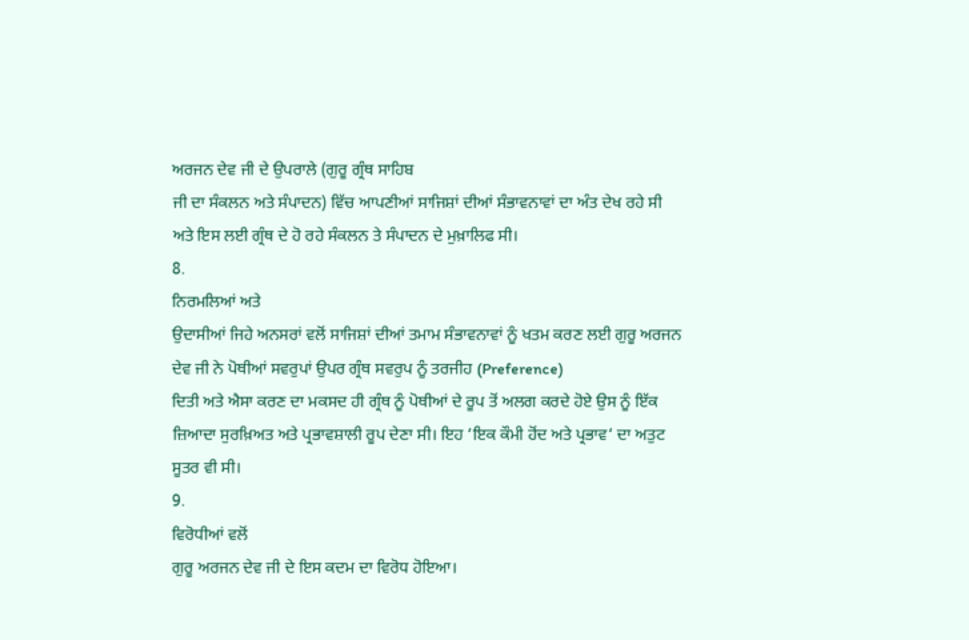ਅਰਜਨ ਦੇਵ ਜੀ ਦੇ ਉਪਰਾਲੇ (ਗੁਰੂ ਗ੍ਰੰਥ ਸਾਹਿਬ
ਜੀ ਦਾ ਸੰਕਲਨ ਅਤੇ ਸੰਪਾਦਨ) ਵਿੱਚ ਆਪਣੀਆਂ ਸਾਜਿਸ਼ਾਂ ਦੀਆਂ ਸੰਭਾਵਨਾਵਾਂ ਦਾ ਅੰਤ ਦੇਖ ਰਹੇ ਸੀ
ਅਤੇ ਇਸ ਲਈ ਗ੍ਰੰਥ ਦੇ ਹੋ ਰਹੇ ਸੰਕਲਨ ਤੇ ਸੰਪਾਦਨ ਦੇ ਮੁਖ਼ਾਲਿਫ ਸੀ।
8.
ਨਿਰਮਲਿਆਂ ਅਤੇ
ਉਦਾਸੀਆਂ ਜਿਹੇ ਅਨਸਰਾਂ ਵਲੋਂ ਸਾਜਿਸ਼ਾਂ ਦੀਆਂ ਤਮਾਮ ਸੰਭਾਵਨਾਵਾਂ ਨੂੰ ਖਤਮ ਕਰਣ ਲਈ ਗੁਰੂ ਅਰਜਨ
ਦੇਵ ਜੀ ਨੇ ਪੋਥੀਆਂ ਸਵਰੁਪਾਂ ਉਪਰ ਗ੍ਰੰਥ ਸਵਰੁਪ ਨੂੰ ਤਰਜੀਹ (Preference)
ਦਿਤੀ ਅਤੇ ਐਸਾ ਕਰਣ ਦਾ ਮਕਸਦ ਹੀ ਗ੍ਰੰਥ ਨੂੰ ਪੋਥੀਆਂ ਦੇ ਰੂਪ ਤੋਂ ਅਲਗ ਕਰਦੇ ਹੋਏ ਉਸ ਨੂੰ ਇੱਕ
ਜ਼ਿਆਦਾ ਸੁਰਖ਼ਿਅਤ ਅਤੇ ਪ੍ਰਭਾਵਸ਼ਾਲੀ ਰੂਪ ਦੇਣਾ ਸੀ। ਇਹ ‘ਇਕ ਕੌਮੀ ਹੋਂਦ ਅਤੇ ਪ੍ਰਭਾਵ‘ ਦਾ ਅਤੁਟ
ਸੂਤਰ ਵੀ ਸੀ।
9.
ਵਿਰੋਧੀਆਂ ਵਲੋਂ
ਗੁਰੂ ਅਰਜਨ ਦੇਵ ਜੀ ਦੇ ਇਸ ਕਦਮ ਦਾ ਵਿਰੋਧ ਹੋਇਆ।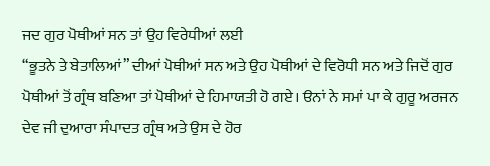ਜਦ ਗੁਰ ਪੋਥੀਆਂ ਸਨ ਤਾਂ ਉਹ ਵਿਰੇਧੀਆਂ ਲਈ
“ਭੂਤਨੇ ਤੇ ਬੇਤਾਲਿਆਂ” ਦੀਆਂ ਪੋਥੀਆਂ ਸਨ ਅਤੇ ਉਹ ਪੋਥੀਆਂ ਦੇ ਵਿਰੋਧੀ ਸਨ ਅਤੇ ਜਿਦੋਂ ਗੁਰ
ਪੋਥੀਆਂ ਤੋਂ ਗ੍ਰੰਥ ਬਣਿਆ ਤਾਂ ਪੋਥੀਆਂ ਦੇ ਹਿਮਾਯਤੀ ਹੋ ਗਏ। ੳਨਾਂ ਨੇ ਸਮਾਂ ਪਾ ਕੇ ਗੁਰੂ ਅਰਜਨ
ਦੇਵ ਜੀ ਦੁਆਰਾ ਸੰਪਾਦਤ ਗ੍ਰੰਥ ਅਤੇ ਉਸ ਦੇ ਹੋਰ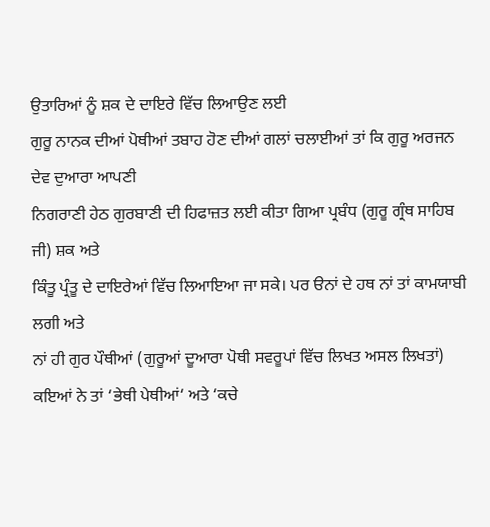ਉਤਾਰਿਆਂ ਨੂੰ ਸ਼ਕ ਦੇ ਦਾਇਰੇ ਵਿੱਚ ਲਿਆਉਣ ਲਈ
ਗੁਰੂ ਨਾਨਕ ਦੀਆਂ ਪੋਥੀਆਂ ਤਬਾਹ ਹੋਣ ਦੀਆਂ ਗਲਾਂ ਚਲਾਈਆਂ ਤਾਂ ਕਿ ਗੁਰੂ ਅਰਜਨ ਦੇਵ ਦੁਆਰਾ ਆਪਣੀ
ਨਿਗਰਾਣੀ ਹੇਠ ਗੁਰਬਾਣੀ ਦੀ ਹਿਫਾਜ਼ਤ ਲਈ ਕੀਤਾ ਗਿਆ ਪ੍ਰਬੰਧ (ਗੁਰੂ ਗ੍ਰੰਥ ਸਾਹਿਬ ਜੀ) ਸ਼ਕ ਅਤੇ
ਕਿੰਤੂ ਪ੍ਰੰਤੂ ਦੇ ਦਾਇਰੇਆਂ ਵਿੱਚ ਲਿਆਇਆ ਜਾ ਸਕੇ। ਪਰ ੳਨਾਂ ਦੇ ਹਥ ਨਾਂ ਤਾਂ ਕਾਮਯਾਬੀ ਲਗੀ ਅਤੇ
ਨਾਂ ਹੀ ਗੁਰ ਪੌਥੀਆਂ (ਗੁਰੂਆਂ ਦੂਆਰਾ ਪੋਥੀ ਸਵਰੂਪਾਂ ਵਿੱਚ ਲਿਖਤ ਅਸਲ ਲਿਖਤਾਂ)
ਕਇਆਂ ਨੇ ਤਾਂ ‘ਭੇਥੀ ਪੇਥੀਆਂ‘ ਅਤੇ ‘ਕਚੇ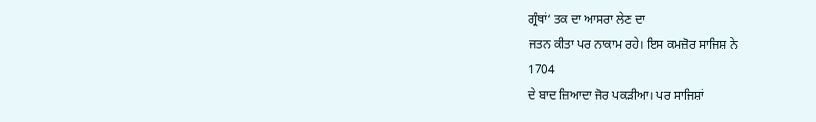ਗ੍ਰੰਥਾਂ‘ ਤਕ ਦਾ ਆਸਰਾ ਲੇਣ ਦਾ
ਜਤਨ ਕੀਤਾ ਪਰ ਨਾਕਾਮ ਰਹੇ। ਇਸ ਕਮਜ਼ੋਰ ਸਾਜਿਸ਼ ਨੇ
1704
ਦੇ ਬਾਦ ਜ਼ਿਆਦਾ ਜੋਰ ਪਕੜੀਆ। ਪਰ ਸਾਜਿਸ਼ਾਂ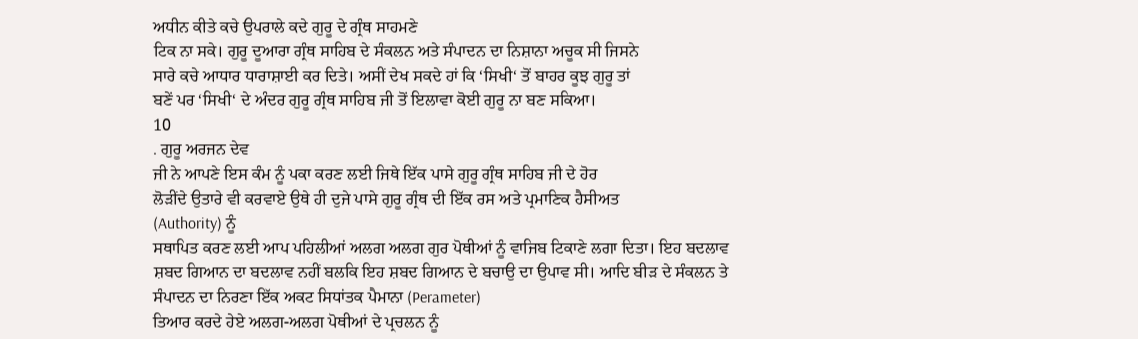ਅਧੀਨ ਕੀਤੇ ਕਚੇ ਉਪਰਾਲੇ ਕਦੇ ਗੁਰੂ ਦੇ ਗ੍ਰੰਥ ਸਾਹਮਣੇ
ਟਿਕ ਨਾ ਸਕੇ। ਗੁਰੂ ਦੂਆਰਾ ਗ੍ਰੰਥ ਸਾਹਿਬ ਦੇ ਸੰਕਲਨ ਅਤੇ ਸੰਪਾਦਨ ਦਾ ਨਿਸ਼ਾਨਾ ਅਚੂਕ ਸੀ ਜਿਸਨੇ
ਸਾਰੇ ਕਚੇ ਆਧਾਰ ਧਾਰਾਸ਼ਾਈ ਕਰ ਦਿਤੇ। ਅਸੀਂ ਦੇਖ ਸਕਦੇ ਹਾਂ ਕਿ ‘ਸਿਖੀ‘ ਤੋਂ ਬਾਹਰ ਕੂਝ ਗੁਰੂ ਤਾਂ
ਬਣੇਂ ਪਰ ‘ਸਿਖੀ‘ ਦੇ ਅੰਦਰ ਗੁਰੂ ਗ੍ਰੰਥ ਸਾਹਿਬ ਜੀ ਤੋਂ ਇਲਾਵਾ ਕੋਈ ਗੁਰੂ ਨਾ ਬਣ ਸਕਿਆ।
10
. ਗੁਰੂ ਅਰਜਨ ਦੇਵ
ਜੀ ਨੇ ਆਪਣੇ ਇਸ ਕੰਮ ਨੂੰ ਪਕਾ ਕਰਣ ਲਈ ਜਿਥੇ ਇੱਕ ਪਾਸੇ ਗੁਰੂ ਗ੍ਰੰਥ ਸਾਹਿਬ ਜੀ ਦੇ ਹੋਰ
ਲੋੜੀਂਦੇ ਉਤਾਰੇ ਵੀ ਕਰਵਾਏ ਉਥੇ ਹੀ ਦੁਜੇ ਪਾਸੇ ਗੁਰੂ ਗ੍ਰੰਥ ਦੀ ਇੱਕ ਰਸ ਅਤੇ ਪ੍ਰਮਾਣਿਕ ਹੈਸੀਅਤ
(Authority) ਨੂੰ
ਸਥਾਪਿਤ ਕਰਣ ਲਈ ਆਪ ਪਹਿਲੀਆਂ ਅਲਗ ਅਲਗ ਗੁਰ ਪੋਥੀਆਂ ਨੂੰ ਵਾਜਿਬ ਟਿਕਾਣੇ ਲਗਾ ਦਿਤਾ। ਇਹ ਬਦਲਾਵ
ਸ਼ਬਦ ਗਿਆਨ ਦਾ ਬਦਲਾਵ ਨਹੀਂ ਬਲਕਿ ਇਹ ਸ਼ਬਦ ਗਿਆਨ ਦੇ ਬਚਾਉ ਦਾ ਉਪਾਵ ਸੀ। ਆਦਿ ਬੀੜ ਦੇ ਸੰਕਲਨ ਤੇ
ਸੰਪਾਦਨ ਦਾ ਨਿਰਣਾ ਇੱਕ ਅਕਟ ਸਿਧਾਂਤਕ ਪੈਮਾਨਾ (Perameter)
ਤਿਆਰ ਕਰਦੇ ਹੇਏ ਅਲਗ-ਅਲਗ ਪੋਥੀਆਂ ਦੇ ਪ੍ਰਚਲਨ ਨੂੰ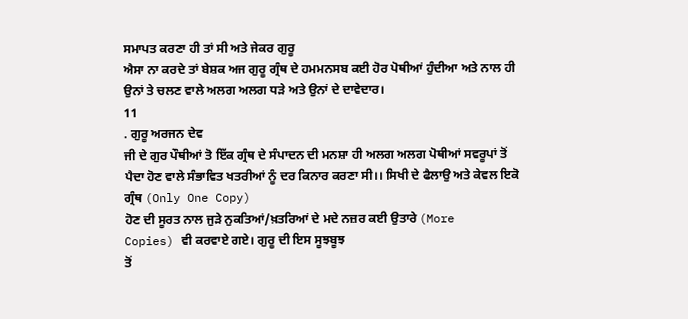ਸਮਾਪਤ ਕਰਣਾ ਹੀ ਤਾਂ ਸੀ ਅਤੇ ਜੇਕਰ ਗੁਰੂ
ਐਸਾ ਨਾ ਕਰਦੇ ਤਾਂ ਬੇਸ਼ਕ ਅਜ ਗੁਰੂ ਗ੍ਰੰਥ ਦੇ ਹਮਮਨਸਬ ਕਈ ਹੋਰ ਪੋਥੀਆਂ ਹੁੰਦੀਆ ਅਤੇ ਨਾਲ ਹੀ
ਉਨਾਂ ਤੇ ਚਲਣ ਵਾਲੇ ਅਲਗ ਅਲਗ ਧੜੇ ਅਤੇ ਉਨਾਂ ਦੇ ਦਾਵੇਦਾਰ।
11
. ਗੁਰੂ ਅਰਜਨ ਦੇਵ
ਜੀ ਦੇ ਗੁਰ ਪੌਥੀਆਂ ਤੋ ਇੱਕ ਗ੍ਰੰਥ ਦੇ ਸੰਪਾਦਨ ਦੀ ਮਨਸ਼ਾ ਹੀ ਅਲਗ ਅਲਗ ਪੋਥੀਆਂ ਸਵਰੂਪਾਂ ਤੋਂ
ਪੈਦਾ ਹੋਣ ਵਾਲੇ ਸੰਭਾਵਿਤ ਖਤਰੀਆਂ ਨੂੰ ਦਰ ਕਿਨਾਰ ਕਰਣਾ ਸੀ।। ਸਿਖੀ ਦੇ ਫੈਲਾਉ ਅਤੇ ਕੇਵਲ ਇਕੋ
ਗ੍ਰੰਥ (Only One Copy)
ਹੋਣ ਦੀ ਸੂਰਤ ਨਾਲ ਜੁੜੇ ਨੁਕਤਿਆਂ/ਖ਼ਤਰਿਆਂ ਦੇ ਮਦੇ ਨਜ਼ਰ ਕਈ ਉਤਾਰੇ (More
Copies) ਵੀ ਕਰਵਾਏ ਗਏ। ਗੁਰੂ ਦੀ ਇਸ ਸੂਝਬੂਝ
ਤੋਂ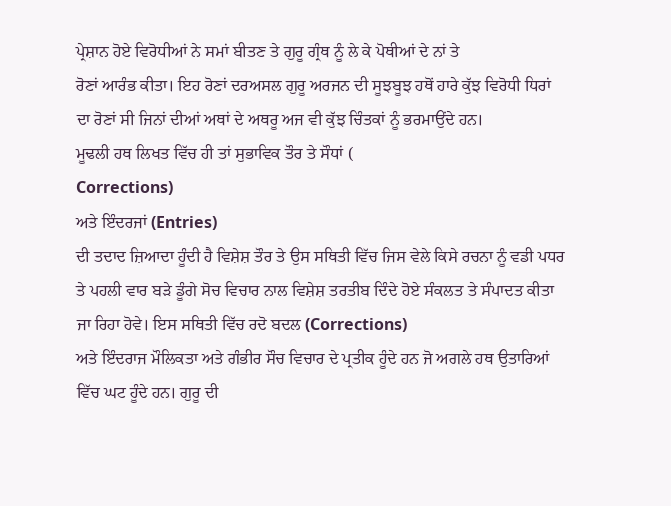ਪ੍ਰੇਸ਼ਾਨ ਹੋਏ ਵਿਰੋਧੀਆਂ ਨੇ ਸਮਾਂ ਬੀਤਣ ਤੇ ਗੁਰੂ ਗ੍ਰੰਥ ਨੂੰ ਲੇ ਕੇ ਪੋਥੀਆਂ ਦੇ ਨਾਂ ਤੇ
ਰੋਣਾਂ ਆਰੰਭ ਕੀਤਾ। ਇਹ ਰੋਣਾਂ ਦਰਅਸਲ ਗੁਰੂ ਅਰਜਨ ਦੀ ਸੂਝਬੂਝ ਹਥੋਂ ਹਾਰੇ ਕੁੱਝ ਵਿਰੋਧੀ ਧਿਰਾਂ
ਦਾ ਰੋਣਾਂ ਸੀ ਜਿਨਾਂ ਦੀਆਂ ਅਥਾਂ ਦੇ ਅਥਰੂ ਅਜ ਵੀ ਕੁੱਝ ਚਿੰਤਕਾਂ ਨੂੰ ਭਰਮਾਉਂਦੇ ਹਨ।
ਮੂਢਲੀ ਹਥ ਲਿਖਤ ਵਿੱਚ ਹੀ ਤਾਂ ਸੁਭਾਵਿਕ ਤੌਰ ਤੇ ਸੌਧਾਂ (
Corrections)
ਅਤੇ ਇੰਦਰਜਾਂ (Entries)
ਦੀ ਤਦਾਦ ਜ਼ਿਆਦਾ ਹੂੰਦੀ ਹੈ ਵਿਸ਼ੇਸ਼ ਤੌਰ ਤੇ ਉਸ ਸਥਿਤੀ ਵਿੱਚ ਜਿਸ ਵੇਲੇ ਕਿਸੇ ਰਚਨਾ ਨੂੰ ਵਡੀ ਪਧਰ
ਤੇ ਪਹਲੀ ਵਾਰ ਬੜੇ ਡੂੰਗੇ ਸੋਚ ਵਿਚਾਰ ਨਾਲ ਵਿਸ਼ੇਸ਼ ਤਰਤੀਬ ਦਿੰਦੇ ਹੋਏ ਸੰਕਲਤ ਤੇ ਸੰਪਾਦਤ ਕੀਤਾ
ਜਾ ਰਿਹਾ ਹੋਵੇ। ਇਸ ਸਥਿਤੀ ਵਿੱਚ ਰਦੋ ਬਦਲ (Corrections)
ਅਤੇ ਇੰਦਰਾਜ ਮੌਲਿਕਤਾ ਅਤੇ ਗੰਭੀਰ ਸੌਚ ਵਿਚਾਰ ਦੇ ਪ੍ਰਤੀਕ ਹੂੰਦੇ ਹਨ ਜੋ ਅਗਲੇ ਹਥ ਉਤਾਰਿਆਂ
ਵਿੱਚ ਘਟ ਹੂੰਦੇ ਹਨ। ਗੁਰੂ ਦੀ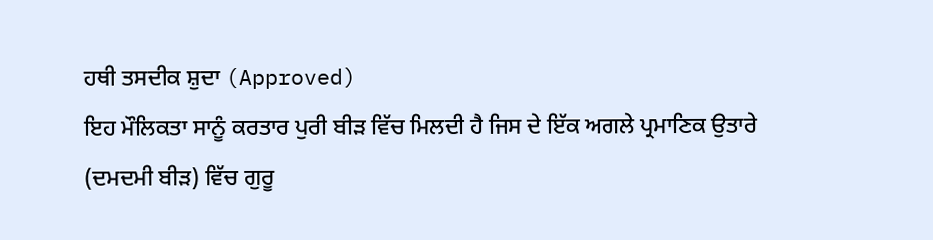ਹਥੀ ਤਸਦੀਕ ਸ਼ੁਦਾ (Approved)
ਇਹ ਮੌਲਿਕਤਾ ਸਾਨੂੰ ਕਰਤਾਰ ਪੁਰੀ ਬੀੜ ਵਿੱਚ ਮਿਲਦੀ ਹੈ ਜਿਸ ਦੇ ਇੱਕ ਅਗਲੇ ਪ੍ਰਮਾਣਿਕ ਉਤਾਰੇ
(ਦਮਦਮੀ ਬੀੜ) ਵਿੱਚ ਗੁਰੂ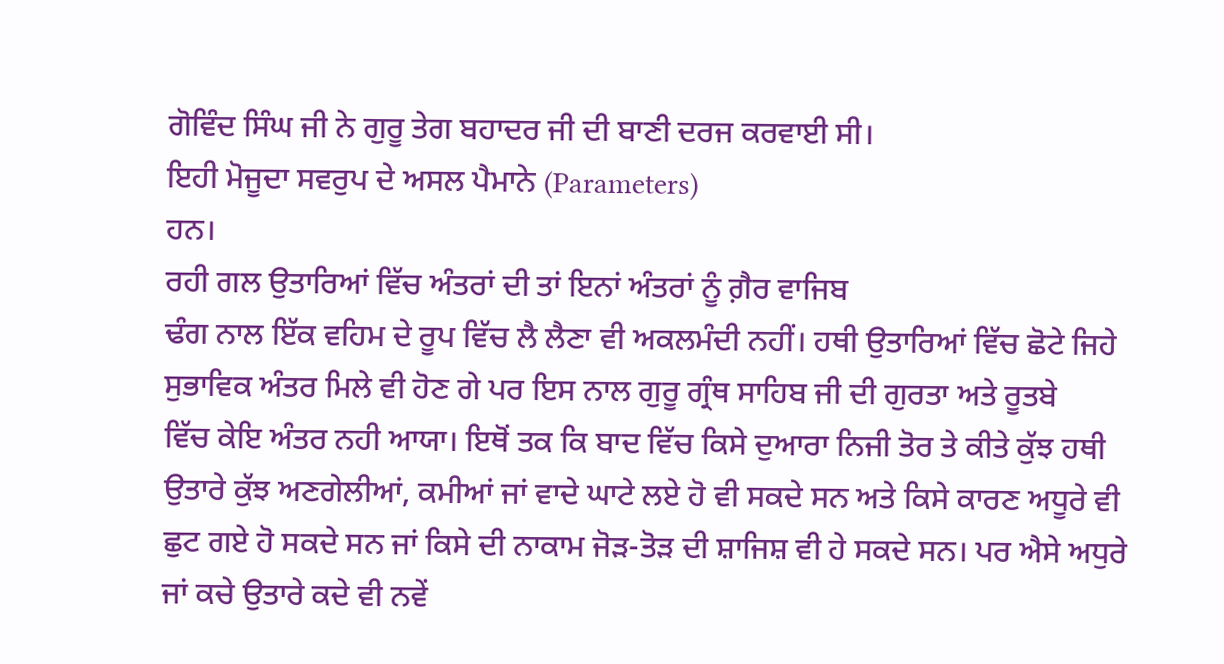ਗੋਵਿੰਦ ਸਿੰਘ ਜੀ ਨੇ ਗੁਰੂ ਤੇਗ ਬਹਾਦਰ ਜੀ ਦੀ ਬਾਣੀ ਦਰਜ ਕਰਵਾਈ ਸੀ।
ਇਹੀ ਮੋਜੂਦਾ ਸਵਰੁਪ ਦੇ ਅਸਲ ਪੈਮਾਨੇ (Parameters)
ਹਨ।
ਰਹੀ ਗਲ ਉਤਾਰਿਆਂ ਵਿੱਚ ਅੰਤਰਾਂ ਦੀ ਤਾਂ ਇਨਾਂ ਅੰਤਰਾਂ ਨੂੰ ਗ਼ੈਰ ਵਾਜਿਬ
ਢੰਗ ਨਾਲ ਇੱਕ ਵਹਿਮ ਦੇ ਰੂਪ ਵਿੱਚ ਲੈ ਲੈਣਾ ਵੀ ਅਕਲਮੰਦੀ ਨਹੀਂ। ਹਥੀ ਉਤਾਰਿਆਂ ਵਿੱਚ ਛੋਟੇ ਜਿਹੇ
ਸੁਭਾਵਿਕ ਅੰਤਰ ਮਿਲੇ ਵੀ ਹੋਣ ਗੇ ਪਰ ਇਸ ਨਾਲ ਗੁਰੂ ਗ੍ਰੰਥ ਸਾਹਿਬ ਜੀ ਦੀ ਗੁਰਤਾ ਅਤੇ ਰੂਤਬੇ
ਵਿੱਚ ਕੇਇ ਅੰਤਰ ਨਹੀ ਆਯਾ। ਇਥੋਂ ਤਕ ਕਿ ਬਾਦ ਵਿੱਚ ਕਿਸੇ ਦੁਆਰਾ ਨਿਜੀ ਤੋਰ ਤੇ ਕੀਤੇ ਕੁੱਝ ਹਥੀ
ਉਤਾਰੇ ਕੁੱਝ ਅਣਗੇਲੀਆਂ, ਕਮੀਆਂ ਜਾਂ ਵਾਦੇ ਘਾਟੇ ਲਏ ਹੋ ਵੀ ਸਕਦੇ ਸਨ ਅਤੇ ਕਿਸੇ ਕਾਰਣ ਅਧੂਰੇ ਵੀ
ਛੁਟ ਗਏ ਹੋ ਸਕਦੇ ਸਨ ਜਾਂ ਕਿਸੇ ਦੀ ਨਾਕਾਮ ਜੋੜ-ਤੋੜ ਦੀ ਸ਼ਾਜਿਸ਼ ਵੀ ਹੇ ਸਕਦੇ ਸਨ। ਪਰ ਐਸੇ ਅਧੁਰੇ
ਜਾਂ ਕਚੇ ਉਤਾਰੇ ਕਦੇ ਵੀ ਨਵੇਂ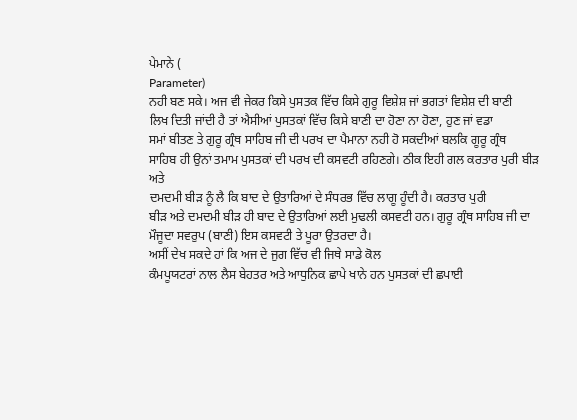ਪੇਮਾਨੇ (
Parameter)
ਨਹੀ ਬਣ ਸਕੇ। ਅਜ ਵੀ ਜੇਕਰ ਕਿਸੇ ਪੁਸਤਕ ਵਿੱਚ ਕਿਸੇ ਗੁਰੂ ਵਿਸ਼ੇਸ਼ ਜਾਂ ਭਗਤਾਂ ਵਿਸ਼ੇਸ਼ ਦੀ ਬਾਣੀ
ਲਿਖ ਦਿਤੀ ਜਾਂਦੀ ਹੈ ਤਾਂ ਐਸੀਆਂ ਪੁਸਤਕਾਂ ਵਿੱਚ ਕਿਸੇ ਬਾਣੀ ਦਾ ਹੋਣਾ ਨਾ ਹੋਣਾ, ਹੁਣ ਜਾਂ ਵਡਾ
ਸਮਾਂ ਬੀਤਣ ਤੇ ਗੁਰੂ ਗ੍ਰੰਥ ਸਾਹਿਬ ਜੀ ਦੀ ਪਰਖ ਦਾ ਪੈਮਾਨਾ ਨਹੀ ਹੋ ਸਕਦੀਆਂ ਬਲਕਿ ਗੂਰੂ ਗ੍ਰੰਥ
ਸਾਹਿਬ ਹੀ ਉਨਾਂ ਤਮਾਮ ਪੁਸਤਕਾਂ ਦੀ ਪਰਖ ਦੀ ਕਸਵਟੀ ਰਹਿਣਗੇ। ਠੀਕ ਇਹੀ ਗਲ ਕਰਤਾਰ ਪੁਰੀ ਬੀੜ ਅਤੇ
ਦਮਦਮੀ ਬੀੜ ਨੂੰ ਲੈ ਕਿ ਬਾਦ ਦੇ ਉਤਾਰਿਆਂ ਦੇ ਸੰਧਰਭ ਵਿੱਚ ਲਾਗੂ ਹੂੰਦੀ ਹੈ। ਕਰਤਾਰ ਪੁਰੀ
ਬੀੜ ਅਤੇ ਦਮਦਮੀ ਬੀੜ ਹੀ ਬਾਦ ਦੇ ਉਤਾਰਿਆਂ ਲਈ ਮੁਢਲੀ ਕਸਵਟੀ ਹਨ। ਗੁਰੂ ਗ੍ਰੰਥ ਸਾਹਿਬ ਜੀ ਦਾ
ਮੌਜੂਦਾ ਸਵਰੁਪ (ਬਾਣੀ) ਇਸ ਕਸਵਟੀ ਤੇ ਪੂਰਾ ਉਤਰਦਾ ਹੈ।
ਅਸੀਂ ਦੇਖ ਸਕਦੇ ਹਾਂ ਕਿ ਅਜ ਦੇ ਜੁਗ ਵਿੱਚ ਵੀ ਜਿਥੇ ਸਾਡੇ ਕੋਲ
ਕੰਮਪੂਯਟਰਾਂ ਨਾਲ ਲੈਸ ਬੇਹਤਰ ਅਤੇ ਆਧੁਨਿਕ ਛਾਪੇ ਖਾਨੇ ਹਨ ਪੁਸਤਕਾਂ ਦੀ ਛਪਾਈ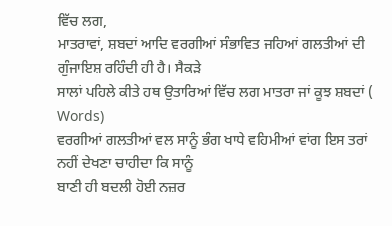ਵਿੱਚ ਲਗ,
ਮਾਤਰਾਵਾਂ, ਸ਼ਬਦਾਂ ਆਦਿ ਵਰਗੀਆਂ ਸੰਭਾਵਿਤ ਜਹਿਆਂ ਗਲਤੀਆਂ ਦੀ ਗੁੰਜਾਇਸ਼ ਰਹਿੰਦੀ ਹੀ ਹੈ। ਸੈਕੜੇ
ਸਾਲਾਂ ਪਹਿਲੇ ਕੀਤੇ ਹਥ ਉਤਾਰਿਆਂ ਵਿੱਚ ਲਗ ਮਾਤਰਾ ਜਾਂ ਕੂਝ ਸ਼ਬਦਾਂ (
Words)
ਵਰਗੀਆਂ ਗਲਤੀਆਂ ਵਲ ਸਾਨੂੰ ਭੰਗ ਖਾਧੇ ਵਹਿਮੀਆਂ ਵਾਂਗ ਇਸ ਤਰਾਂ ਨਹੀਂ ਦੇਖਣਾ ਚਾਹੀਦਾ ਕਿ ਸਾਨੂੰ
ਬਾਣੀ ਹੀ ਬਦਲੀ ਹੋਈ ਨਜ਼ਰ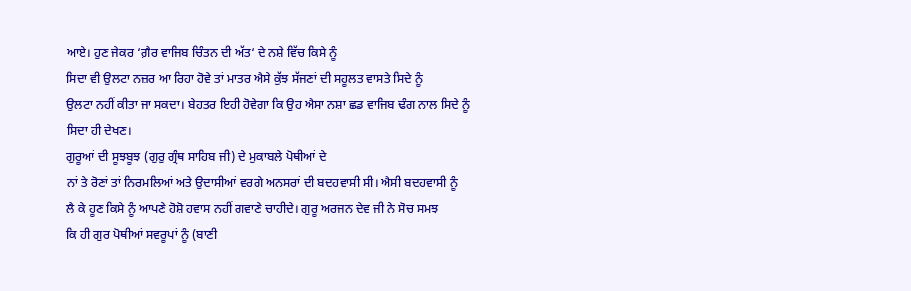ਆਏ। ਹੁਣ ਜੇਕਰ ‘ਗ਼ੈਰ ਵਾਜਿਬ ਚਿੰਤਨ ਦੀ ਅੱਤ‘ ਦੇ ਨਸ਼ੇ ਵਿੱਚ ਕਿਸੇ ਨੂੰ
ਸਿਦਾ ਵੀ ਉਲਟਾ ਨਜ਼ਰ ਆ ਰਿਹਾ ਹੋਵੇ ਤਾਂ ਮਾਤਰ ਐਸੇ ਕੁੱਝ ਸੱਜਣਾਂ ਦੀ ਸਹੂਲਤ ਵਾਸਤੇ ਸਿਦੇ ਨੂੰ
ਉਲਟਾ ਨਹੀਂ ਕੀਤਾ ਜਾ ਸਕਦਾ। ਬੇਹਤਰ ਇਹੀ ਹੋਵੇਗਾ ਕਿ ਉਹ ਐਸਾ ਨਸ਼ਾ ਛਡ ਵਾਜਿਬ ਢੰਗ ਨਾਲ ਸਿਦੇ ਨੂੰ
ਸਿਦਾ ਹੀ ਦੇਖਣ।
ਗੁਰੂਆਂ ਦੀ ਸੂਝਬੂਝ (ਗੁਰੁ ਗ੍ਰੰਥ ਸਾਹਿਬ ਜੀ) ਦੇ ਮੁਕਾਬਲੇ ਪੋਥੀਆਂ ਦੇ
ਨਾਂ ਤੇ ਰੋਣਾਂ ਤਾਂ ਨਿਰਮਲਿਆਂ ਅਤੇ ਉਦਾਸੀਆਂ ਵਰਗੇ ਅਨਸਰਾਂ ਦੀ ਬਦਹਵਾਸੀ ਸੀ। ਐਸੀ ਬਦਹਵਾਸੀ ਨੂੰ
ਲੈ ਕੇ ਹੂਣ ਕਿਸੇ ਨੂੰ ਆਪਣੇ ਹੋਸ਼ੋ ਹਵਾਸ ਨਹੀਂ ਗਵਾਣੇ ਚਾਹੀਦੇ। ਗੁਰੂ ਅਰਜਨ ਦੇਵ ਜੀ ਨੇ ਸੋਚ ਸਮਝ
ਕਿ ਹੀ ਗੁਰ ਪੋਥੀਆਂ ਸਵਰੂਪਾਂ ਨੂੰ (ਬਾਣੀ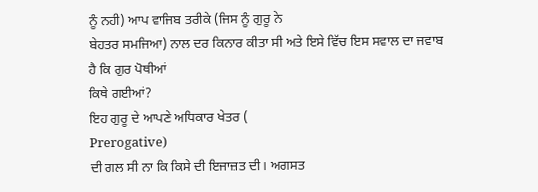ਨੂੰ ਨਹੀ) ਆਪ ਵਾਜਿਬ ਤਰੀਕੇ (ਜਿਸ ਨੂੰ ਗੁਰੂ ਨੇ
ਬੇਹਤਰ ਸਮਜਿਆ) ਨਾਲ ਦਰ ਕਿਨਾਰ ਕੀਤਾ ਸੀ ਅਤੇ ਇਸੇ ਵਿੱਚ ਇਸ ਸਵਾਲ ਦਾ ਜਵਾਬ ਹੈ ਕਿ ਗੁਰ ਪੋਥੀਆਂ
ਕਿਥੇ ਗਈਆਂ?
ਇਹ ਗੁਰੂ ਦੇ ਆਪਣੇ ਅਧਿਕਾਰ ਖੇਤਰ (
Prerogative)
ਦੀ ਗਲ ਸੀ ਨਾ ਕਿ ਕਿਸੇ ਦੀ ਇਜਾਜ਼ਤ ਦੀ। ਅਗਸਤ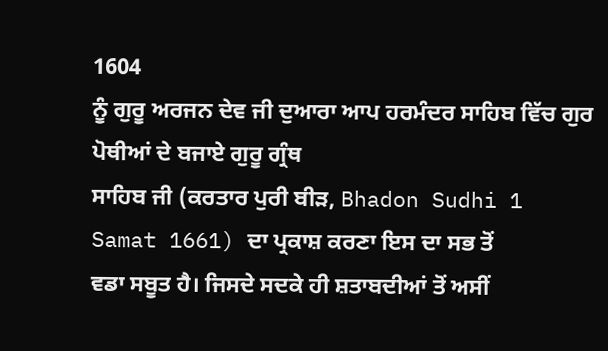1604
ਨੂੰ ਗੁਰੂ ਅਰਜਨ ਦੇਵ ਜੀ ਦੁਆਰਾ ਆਪ ਹਰਮੰਦਰ ਸਾਹਿਬ ਵਿੱਚ ਗੁਰ ਪੋਥੀਆਂ ਦੇ ਬਜਾਏ ਗੁਰੂ ਗ੍ਰੰਥ
ਸਾਹਿਬ ਜੀ (ਕਰਤਾਰ ਪੁਰੀ ਬੀੜ, Bhadon Sudhi 1
Samat 1661) ਦਾ ਪ੍ਰਕਾਸ਼ ਕਰਣਾ ਇਸ ਦਾ ਸਭ ਤੋਂ
ਵਡਾ ਸਬੂਤ ਹੈ। ਜਿਸਦੇ ਸਦਕੇ ਹੀ ਸ਼ਤਾਬਦੀਆਂ ਤੋਂ ਅਸੀਂ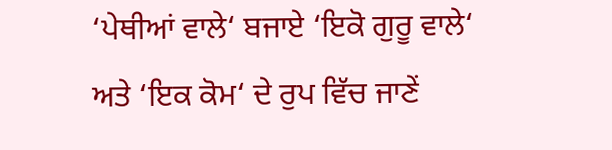‘ਪੇਥੀਆਂ ਵਾਲੇ‘ ਬਜਾਏ ‘ਇਕੋ ਗੁਰੂ ਵਾਲੇ‘
ਅਤੇ ‘ਇਕ ਕੋਮ‘ ਦੇ ਰੁਪ ਵਿੱਚ ਜਾਣੇਂ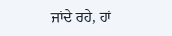ਜਾਂਦੇ ਰਹੇ, ਹਾਂ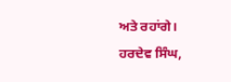ਅਤੇ ਰਹਾਂਗੇ।
ਹਰਦੇਵ ਸਿੰਘ,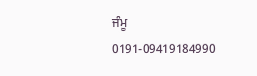ਜੰਮੂ
0191-09419184990